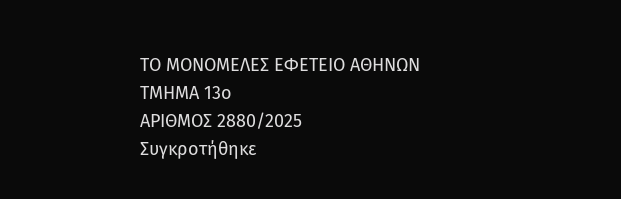ΤΟ ΜΟΝΟΜΕΛΕΣ ΕΦΕΤΕΙΟ ΑΘΗΝΩΝ
ΤΜΗΜΑ 13ο
ΑΡΙΘΜΟΣ 2880/2025
Συγκροτήθηκε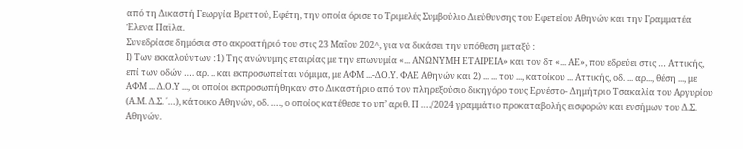από τη Δικαστή Γεωργία Βρεττού, Εφέτη, την οποία όρισε το Τριμελές Συμβούλιο Διεύθυνσης του Εφετείου Αθηνών και την Γραμματέα Έλενα Παϊλα.
Συνεδρίασε δημόσια στο ακροατήριό του στις 23 Μαΐου 202^, για να δικάσει την υπόθεση μεταξύ :
I) Των εκκαλούντων :1) Της ανώνυμης εταιρίας με την επωνυμία «... ΑΝΩΝΥΜΗ ΕΤΑΙΡΕΙΑ» και τον δτ «... ΑΕ», που εδρεύει στις … Αττικής, επί των οδών …. αρ. .. και εκπροσωπείται νόμιμα, με ΑΦΜ ...-ΔΟ.Υ. ΦΑΕ Αθηνών και 2) ... ... του ..., κατοίκου ... Αττικής, οδ. ... αρ..., θέση ..., με ΑΦΜ ... Δ.Ο.Υ ..., οι οποίοι εκπροσωπήθηκαν στο Δικαστήριο από τον πληρεξούσιο δικηγόρο τους Ερνέστο- Δημήτριο Τσακαλία του Αργυρίου (Α.Μ. Δ.Σ. ΄…), κάτοικο Αθηνών, οδ. …., ο οποίος κατέθεσε το υπ’ αριθ. Π …./2024 γραμμάτιο προκαταβολής εισφορών και ενσήμων του Δ.Σ. Αθηνών.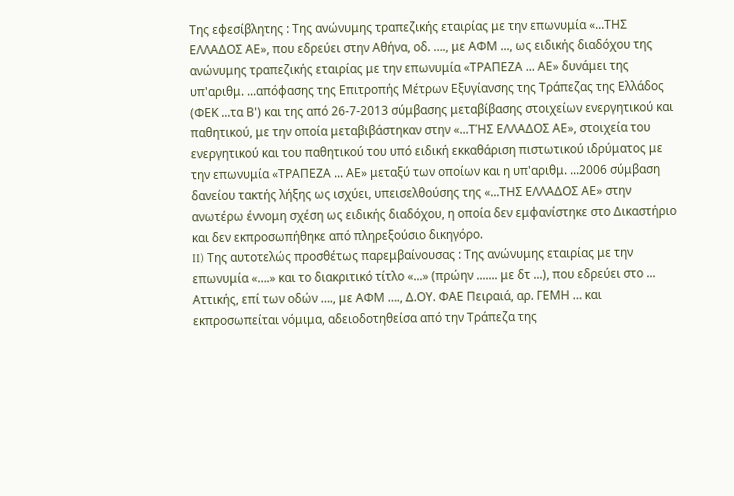Της εφεσίβλητης : Της ανώνυμης τραπεζικής εταιρίας με την επωνυμία «...ΤΗΣ ΕΛΛΑΔΟΣ ΑΕ», που εδρεύει στην Αθήνα, οδ. …., με ΑΦΜ ..., ως ειδικής διαδόχου της ανώνυμης τραπεζικής εταιρίας με την επωνυμία «ΤΡΑΠΕΖΑ ... ΑΕ» δυνάμει της υπ'αριθμ. ...απόφασης της Επιτροπής Μέτρων Εξυγίανσης της Τράπεζας της Ελλάδος (ΦΕΚ ...τα Β') και της από 26-7-2013 σύμβασης μεταβίβασης στοιχείων ενεργητικού και παθητικού, με την οποία μεταβιβάστηκαν στην «...ΤΉΣ ΕΛΛΑΔΟΣ ΑΕ», στοιχεία του ενεργητικού και του παθητικού του υπό ειδική εκκαθάριση πιστωτικού ιδρύματος με την επωνυμία «ΤΡΑΠΕΖΑ ... ΑΕ» μεταξύ των οποίων και η υπ'αριθμ. ...2006 σύμβαση δανείου τακτής λήξης ως ισχύει, υπεισελθούσης της «...ΤΗΣ ΕΛΛΑΔΟΣ ΑΕ» στην ανωτέρω έννομη σχέση ως ειδικής διαδόχου, η οποία δεν εμφανίστηκε στο Δικαστήριο και δεν εκπροσωπήθηκε από πληρεξούσιο δικηγόρο.
II) Της αυτοτελώς προσθέτως παρεμβαίνουσας : Της ανώνυμης εταιρίας με την επωνυμία «….» και το διακριτικό τίτλο «...» (πρώην ....... με δτ ...), που εδρεύει στο ... Αττικής, επί των οδών …., με ΑΦΜ …., Δ.ΟΥ. ΦΑΕ Πειραιά, αρ. ΓΕΜΗ … και εκπροσωπείται νόμιμα, αδειοδοτηθείσα από την Τράπεζα της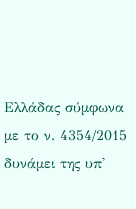Ελλάδας σύμφωνα με το ν. 4354/2015 δυνάμει της υπ'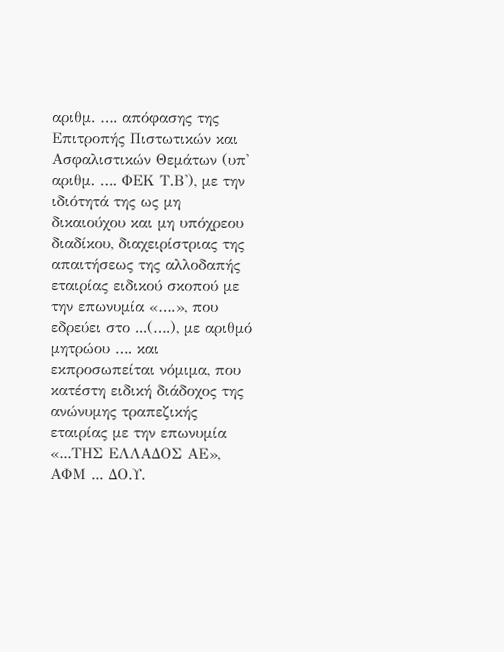αριθμ. …. απόφασης της Επιτροπής Πιστωτικών και Ασφαλιστικών Θεμάτων (υπ' αριθμ. …. ΦΕΚ Τ.Β'), με την ιδιότητά της ως μη δικαιούχου και μη υπόχρεου διαδίκου, διαχειρίστριας της απαιτήσεως της αλλοδαπής εταιρίας ειδικού σκοπού με την επωνυμία «….», που εδρεύει στο ...(….), με αριθμό μητρώου …. και εκπροσωπείται νόμιμα, που κατέστη ειδική διάδοχος της ανώνυμης τραπεζικής εταιρίας με την επωνυμία «...ΤΗΣ ΕΛΛΑΔΟΣ ΑΕ», ΑΦΜ ... ΔΟ.Υ.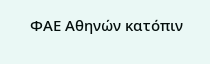ΦΑΕ Αθηνών κατόπιν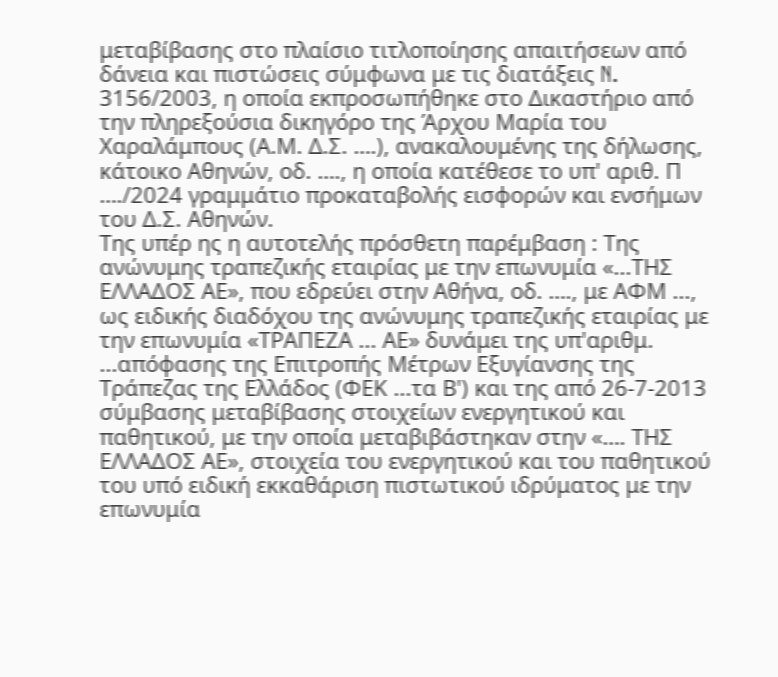μεταβίβασης στο πλαίσιο τιτλοποίησης απαιτήσεων από δάνεια και πιστώσεις σύμφωνα με τις διατάξεις N. 3156/2003, η οποία εκπροσωπήθηκε στο Δικαστήριο από την πληρεξούσια δικηγόρο της Άρχου Μαρία του Χαραλάμπους (Α.Μ. Δ.Σ. ….), ανακαλουμένης της δήλωσης, κάτοικο Αθηνών, οδ. …., η οποία κατέθεσε το υπ' αριθ. Π …./2024 γραμμάτιο προκαταβολής εισφορών και ενσήμων του Δ.Σ. Αθηνών.
Της υπέρ ης η αυτοτελής πρόσθετη παρέμβαση : Της ανώνυμης τραπεζικής εταιρίας με την επωνυμία «...ΤΗΣ ΕΛΛΑΔΟΣ ΑΕ», που εδρεύει στην Αθήνα, οδ. …., με ΑΦΜ ..., ως ειδικής διαδόχου της ανώνυμης τραπεζικής εταιρίας με την επωνυμία «ΤΡΑΠΕΖΑ ... ΑΕ» δυνάμει της υπ'αριθμ. ...απόφασης της Επιτροπής Μέτρων Εξυγίανσης της Τράπεζας της Ελλάδος (ΦΕΚ ...τα Β') και της από 26-7-2013 σύμβασης μεταβίβασης στοιχείων ενεργητικού και παθητικού, με την οποία μεταβιβάστηκαν στην «…. ΤΗΣ ΕΛΛΑΔΟΣ ΑΕ», στοιχεία του ενεργητικού και του παθητικού του υπό ειδική εκκαθάριση πιστωτικού ιδρύματος με την επωνυμία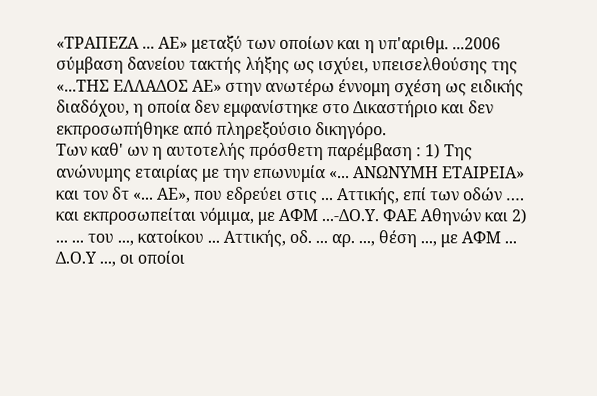«ΤΡΑΠΕΖΑ ... ΑΕ» μεταξύ των οποίων και η υπ'αριθμ. ...2006 σύμβαση δανείου τακτής λήξης ως ισχύει, υπεισελθούσης της «...ΤΗΣ ΕΛΛΑΔΟΣ ΑΕ» στην ανωτέρω έννομη σχέση ως ειδικής διαδόχου, η οποία δεν εμφανίστηκε στο Δικαστήριο και δεν εκπροσωπήθηκε από πληρεξούσιο δικηγόρο.
Των καθ' ων η αυτοτελής πρόσθετη παρέμβαση : 1) Της ανώνυμης εταιρίας με την επωνυμία «... ΑΝΩΝΥΜΗ ΕΤΑΙΡΕΙΑ» και τον δτ «... ΑΕ», που εδρεύει στις ... Αττικής, επί των οδών …. και εκπροσωπείται νόμιμα, με ΑΦΜ ...-ΔΟ.Υ. ΦΑΕ Αθηνών και 2) ... ... του ..., κατοίκου ... Αττικής, οδ. ... αρ. ..., θέση ..., με ΑΦΜ ... Δ.Ο.Υ ..., οι οποίοι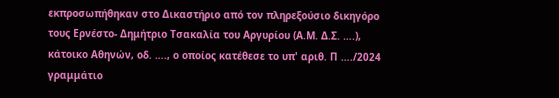εκπροσωπήθηκαν στο Δικαστήριο από τον πληρεξούσιο δικηγόρο τους Ερνέστο- Δημήτριο Τσακαλία του Αργυρίου (Α.Μ. Δ.Σ. ….), κάτοικο Αθηνών, οδ. …., ο οποίος κατέθεσε το υπ' αριθ. Π …./2024 γραμμάτιο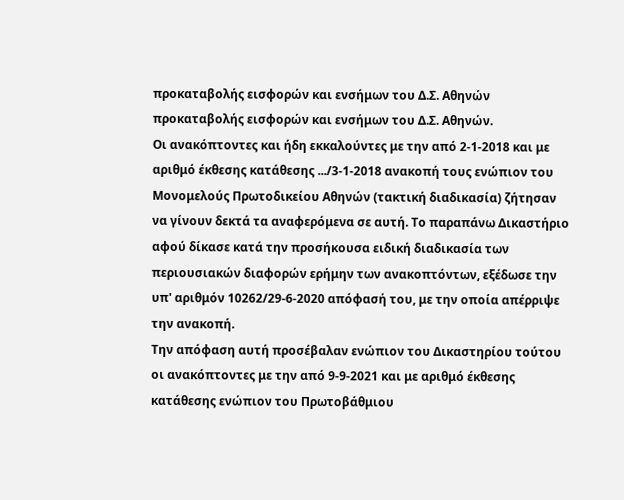προκαταβολής εισφορών και ενσήμων του Δ.Σ. Αθηνών προκαταβολής εισφορών και ενσήμων του Δ.Σ. Αθηνών.
Οι ανακόπτοντες και ήδη εκκαλούντες με την από 2-1-2018 και με αριθμό έκθεσης κατάθεσης .../3-1-2018 ανακοπή τους ενώπιον του Μονομελούς Πρωτοδικείου Αθηνών (τακτική διαδικασία) ζήτησαν να γίνουν δεκτά τα αναφερόμενα σε αυτή. Το παραπάνω Δικαστήριο αφού δίκασε κατά την προσήκουσα ειδική διαδικασία των περιουσιακών διαφορών ερήμην των ανακοπτόντων, εξέδωσε την υπ' αριθμόν 10262/29-6-2020 απόφασή του, με την οποία απέρριψε την ανακοπή.
Την απόφαση αυτή προσέβαλαν ενώπιον του Δικαστηρίου τούτου οι ανακόπτοντες με την από 9-9-2021 και με αριθμό έκθεσης κατάθεσης ενώπιον του Πρωτοβάθμιου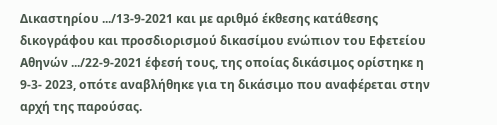Δικαστηρίου .../13-9-2021 και με αριθμό έκθεσης κατάθεσης δικογράφου και προσδιορισμού δικασίμου ενώπιον του Εφετείου Αθηνών .../22-9-2021 έφεσή τους, της οποίας δικάσιμος ορίστηκε η 9-3- 2023, οπότε αναβλήθηκε για τη δικάσιμο που αναφέρεται στην αρχή της παρούσας.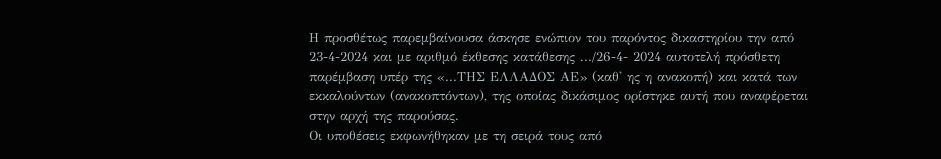Η προσθέτως παρεμβαίνουσα άσκησε ενώπιον του παρόντος δικαστηρίου την από 23-4-2024 και με αριθμό έκθεσης κατάθεσης .../26-4- 2024 αυτοτελή πρόσθετη παρέμβαση υπέρ της «...ΤΗΣ ΕΛΛΑΔΟΣ ΑΕ» (καθ' ης η ανακοπή) και κατά των εκκαλούντων (ανακοπτόντων), της οποίας δικάσιμος ορίστηκε αυτή που αναφέρεται στην αρχή της παρούσας.
Οι υποθέσεις εκφωνήθηκαν με τη σειρά τους από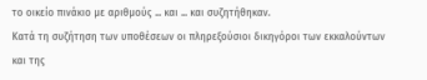το οικείο πινάκιο με αριθμούς ... και ... και συζητήθηκαν.
Κατά τη συζήτηση των υποθέσεων οι πληρεξούσιοι δικηγόροι των εκκαλούντων και της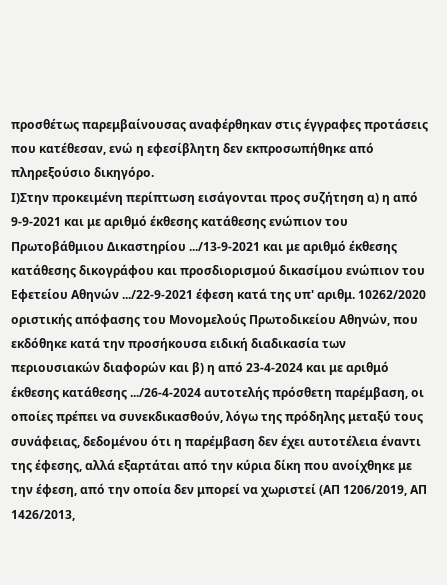προσθέτως παρεμβαίνουσας αναφέρθηκαν στις έγγραφες προτάσεις που κατέθεσαν, ενώ η εφεσίβλητη δεν εκπροσωπήθηκε από πληρεξούσιο δικηγόρο.
Ι)Στην προκειμένη περίπτωση εισάγονται προς συζήτηση α) η από 9-9-2021 και με αριθμό έκθεσης κατάθεσης ενώπιον του Πρωτοβάθμιου Δικαστηρίου .../13-9-2021 και με αριθμό έκθεσης κατάθεσης δικογράφου και προσδιορισμού δικασίμου ενώπιον του Εφετείου Αθηνών .../22-9-2021 έφεση κατά της υπ' αριθμ. 10262/2020 οριστικής απόφασης του Μονομελούς Πρωτοδικείου Αθηνών, που εκδόθηκε κατά την προσήκουσα ειδική διαδικασία των περιουσιακών διαφορών και β) η από 23-4-2024 και με αριθμό έκθεσης κατάθεσης .../26-4-2024 αυτοτελής πρόσθετη παρέμβαση, οι οποίες πρέπει να συνεκδικασθούν, λόγω της πρόδηλης μεταξύ τους συνάφειας, δεδομένου ότι η παρέμβαση δεν έχει αυτοτέλεια έναντι της έφεσης, αλλά εξαρτάται από την κύρια δίκη που ανοίχθηκε με την έφεση, από την οποία δεν μπορεί να χωριστεί (ΑΠ 1206/2019, ΑΠ 1426/2013,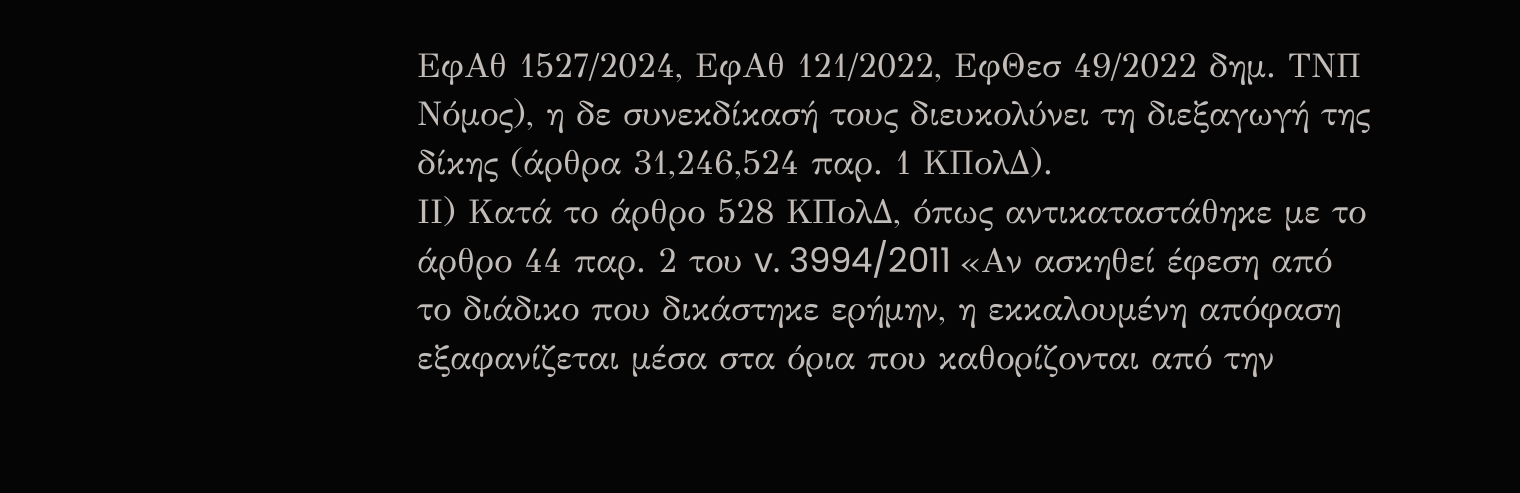ΕφΑθ 1527/2024, ΕφΑθ 121/2022, ΕφΘεσ 49/2022 δημ. ΤΝΠ Νόμος), η δε συνεκδίκασή τους διευκολύνει τη διεξαγωγή της δίκης (άρθρα 31,246,524 παρ. 1 ΚΠολΔ).
ΙΙ) Κατά το άρθρο 528 ΚΠολΔ, όπως αντικαταστάθηκε με το άρθρο 44 παρ. 2 του v. 3994/2011 «Αν ασκηθεί έφεση από το διάδικο που δικάστηκε ερήμην, η εκκαλουμένη απόφαση εξαφανίζεται μέσα στα όρια που καθορίζονται από την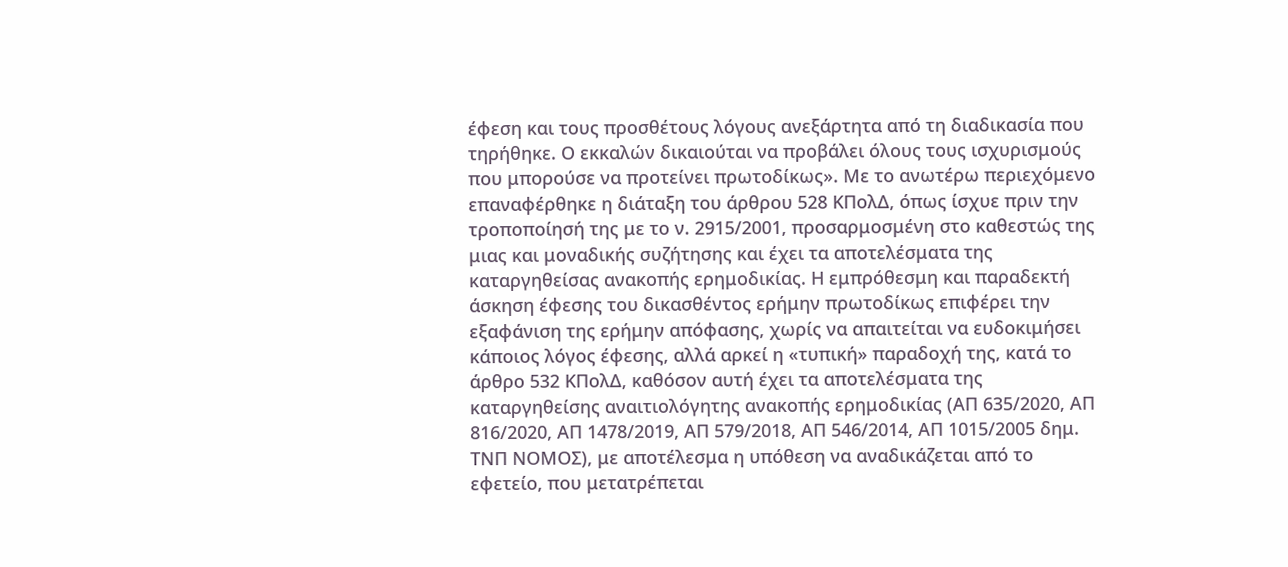έφεση και τους προσθέτους λόγους ανεξάρτητα από τη διαδικασία που τηρήθηκε. Ο εκκαλών δικαιούται να προβάλει όλους τους ισχυρισμούς που μπορούσε να προτείνει πρωτοδίκως». Με το ανωτέρω περιεχόμενο επαναφέρθηκε η διάταξη του άρθρου 528 ΚΠολΔ, όπως ίσχυε πριν την τροποποίησή της με το ν. 2915/2001, προσαρμοσμένη στο καθεστώς της μιας και μοναδικής συζήτησης και έχει τα αποτελέσματα της καταργηθείσας ανακοπής ερημοδικίας. Η εμπρόθεσμη και παραδεκτή άσκηση έφεσης του δικασθέντος ερήμην πρωτοδίκως επιφέρει την εξαφάνιση της ερήμην απόφασης, χωρίς να απαιτείται να ευδοκιμήσει κάποιος λόγος έφεσης, αλλά αρκεί η «τυπική» παραδοχή της, κατά το άρθρο 532 ΚΠολΔ, καθόσον αυτή έχει τα αποτελέσματα της καταργηθείσης αναιτιολόγητης ανακοπής ερημοδικίας (ΑΠ 635/2020, ΑΠ 816/2020, ΑΠ 1478/2019, ΑΠ 579/2018, ΑΠ 546/2014, ΑΠ 1015/2005 δημ. ΤΝΠ ΝΟΜΟΣ), με αποτέλεσμα η υπόθεση να αναδικάζεται από το εφετείο, που μετατρέπεται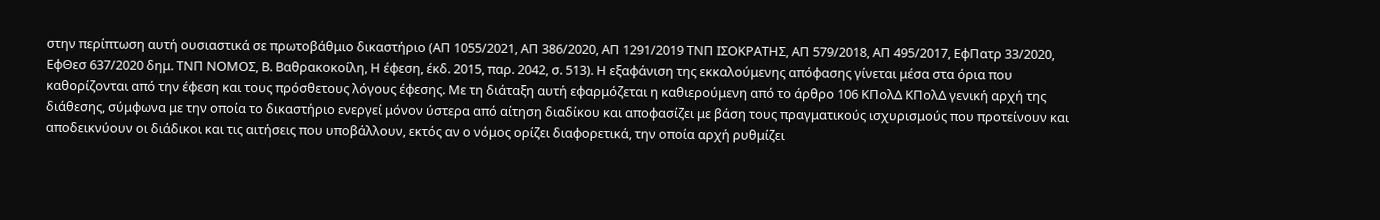στην περίπτωση αυτή ουσιαστικά σε πρωτοβάθμιο δικαστήριο (ΑΠ 1055/2021, ΑΠ 386/2020, ΑΠ 1291/2019 ΤΝΠ ΙΣΟΚΡΑΤΗΣ, ΑΠ 579/2018, ΑΠ 495/2017, ΕφΠατρ 33/2020, ΕφΘεσ 637/2020 δημ. ΤΝΠ ΝΟΜΟΣ, Β. Βαθρακοκοίλη, Η έφεση, έκδ. 2015, παρ. 2042, σ. 513). Η εξαφάνιση της εκκαλούμενης απόφασης γίνεται μέσα στα όρια που καθορίζονται από την έφεση και τους πρόσθετους λόγους έφεσης. Με τη διάταξη αυτή εφαρμόζεται η καθιερούμενη από το άρθρο 106 ΚΠολΔ ΚΠολΔ γενική αρχή της διάθεσης, σύμφωνα με την οποία το δικαστήριο ενεργεί μόνον ύστερα από αίτηση διαδίκου και αποφασίζει με βάση τους πραγματικούς ισχυρισμούς που προτείνουν και αποδεικνύουν οι διάδικοι και τις αιτήσεις που υποβάλλουν, εκτός αν ο νόμος ορίζει διαφορετικά, την οποία αρχή ρυθμίζει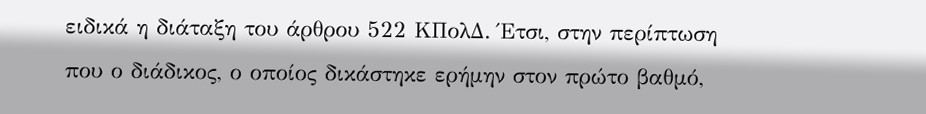ειδικά η διάταξη του άρθρου 522 ΚΠολΔ. Έτσι, στην περίπτωση που ο διάδικος, ο οποίος δικάστηκε ερήμην στον πρώτο βαθμό,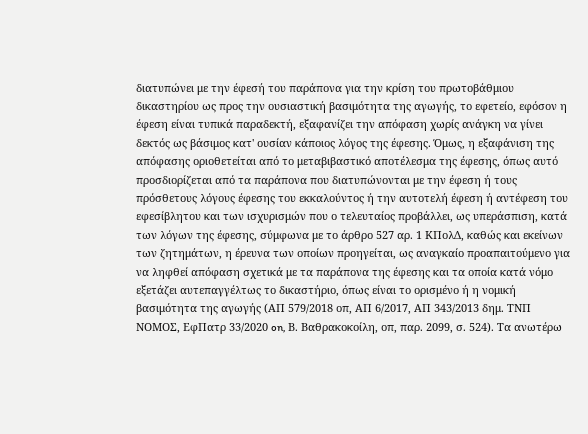διατυπώνει με την έφεσή του παράπονα για την κρίση του πρωτοβάθμιου δικαστηρίου ως προς την ουσιαστική βασιμότητα της αγωγής, το εφετείο, εφόσον η έφεση είναι τυπικά παραδεκτή, εξαφανίζει την απόφαση χωρίς ανάγκη να γίνει δεκτός ως βάσιμος κατ' ουσίαν κάποιος λόγος της έφεσης. Όμως, η εξαφάνιση της απόφασης οριοθετείται από το μεταβιβαστικό αποτέλεσμα της έφεσης, όπως αυτό προσδιορίζεται από τα παράπονα που διατυπώνονται με την έφεση ή τους πρόσθετους λόγους έφεσης του εκκαλούντος ή την αυτοτελή έφεση ή αντέφεση του εφεσίβλητου και των ισχυρισμών που ο τελευταίος προβάλλει, ως υπεράσπιση, κατά των λόγων της έφεσης, σύμφωνα με το άρθρο 527 αρ. 1 ΚΠολΔ, καθώς και εκείνων των ζητημάτων, η έρευνα των οποίων προηγείται, ως αναγκαίο προαπαιτούμενο για να ληφθεί απόφαση σχετικά με τα παράπονα της έφεσης και τα οποία κατά νόμο εξετάζει αυτεπαγγέλτως το δικαστήριο, όπως είναι το ορισμένο ή η νομική βασιμότητα της αγωγής (ΑΠ 579/2018 οπ, ΑΠ 6/2017, ΑΠ 343/2013 δημ. ΤΝΠ ΝΟΜΟΣ, ΕφΠατρ 33/2020 on, Β. Βαθρακοκοίλη, οπ, παρ. 2099, σ. 524). Τα ανωτέρω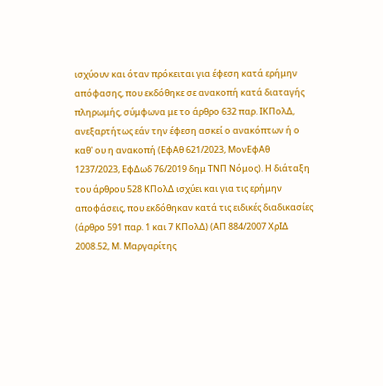ισχύουν και όταν πρόκειται για έφεση κατά ερήμην απόφασης, που εκδόθηκε σε ανακοπή κατά διαταγής πληρωμής, σύμφωνα με το άρθρο 632 παρ. ΙΚΠολΔ, ανεξαρτήτως εάν την έφεση ασκεί ο ανακόπτων ή ο καθ' ου η ανακοπή (ΕφΑθ 621/2023, ΜονΕφΑθ 1237/2023, ΕφΔωδ 76/2019 δημ ΤΝΠ Νόμος). Η διάταξη του άρθρου 528 ΚΠολΔ ισχύει και για τις ερήμην αποφάσεις, που εκδόθηκαν κατά τις ειδικές διαδικασίες (άρθρο 591 παρ. 1 και 7 ΚΠολΔ) (ΑΠ 884/2007 ΧρΙΔ 2008.52, Μ. Μαργαρίτης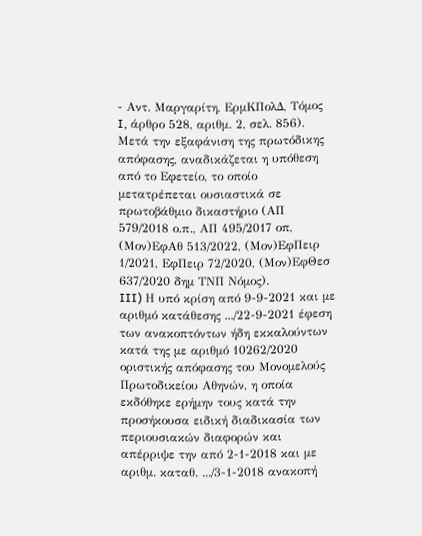- Αντ. Μαργαρίτη, ΕρμΚΠολΔ, Τόμος I, άρθρο 528, αριθμ. 2, σελ. 856). Μετά την εξαφάνιση της πρωτόδικης απόφασης, αναδικάζεται η υπόθεση από το Εφετείο, το οποίο μετατρέπεται ουσιαστικά σε πρωτοβάθμιο δικαστήριο (ΑΠ 579/2018 ο.π., ΑΠ 495/2017 οπ, (Μον)ΕφΑθ 513/2022, (Μον)ΕφΠειρ 1/2021, ΕφΠειρ 72/2020, (Μον)ΕφΘεσ 637/2020 δημ ΤΝΠ Νόμος).
III) Η υπό κρίση από 9-9-2021 και με αριθμό κατάθεσης .../22-9-2021 έφεση των ανακοπτόντων ήδη εκκαλούντων κατά της με αριθμό 10262/2020 οριστικής απόφασης του Μονομελούς Πρωτοδικείου Αθηνών, η οποία εκδόθηκε ερήμην τους κατά την προσήκουσα ειδική διαδικασία των περιουσιακών διαφορών και απέρριψε την από 2-1-2018 και με αριθμ. καταθ. .../3-1-2018 ανακοπή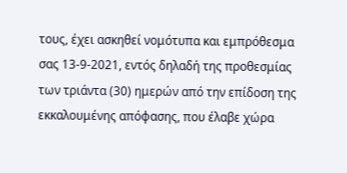τους, έχει ασκηθεί νομότυπα και εμπρόθεσμα σας 13-9-2021, εντός δηλαδή της προθεσμίας των τριάντα (30) ημερών από την επίδοση της εκκαλουμένης απόφασης, που έλαβε χώρα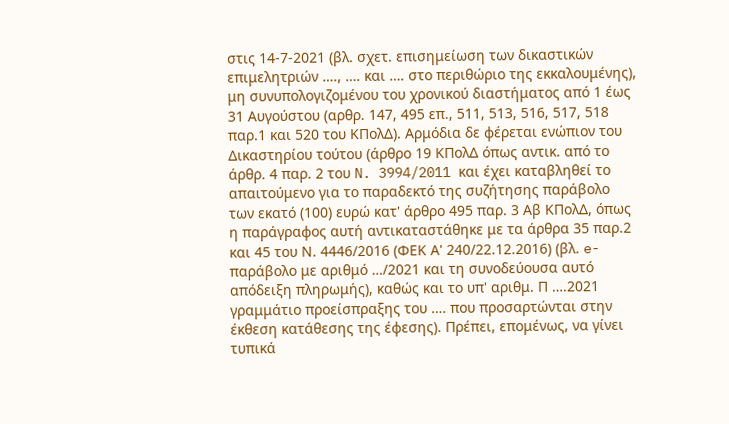στις 14-7-2021 (βλ. σχετ. επισημείωση των δικαστικών επιμελητριών …., …. και …. στο περιθώριο της εκκαλουμένης), μη συνυπολογιζομένου του χρονικού διαστήματος από 1 έως 31 Αυγούστου (αρθρ. 147, 495 επ., 511, 513, 516, 517, 518 παρ.1 και 520 του ΚΠολΔ). Αρμόδια δε φέρεται ενώπιον του Δικαστηρίου τούτου (άρθρο 19 ΚΠολΔ όπως αντικ. από το άρθρ. 4 παρ. 2 του N. 3994/2011 και έχει καταβληθεί το απαιτούμενο για το παραδεκτό της συζήτησης παράβολο των εκατό (100) ευρώ κατ' άρθρο 495 παρ. 3 Αβ ΚΠολΔ, όπως η παράγραφος αυτή αντικαταστάθηκε με τα άρθρα 35 παρ.2 και 45 του Ν. 4446/2016 (ΦΕΚ Α' 240/22.12.2016) (βλ. e-παράβολο με αριθμό …/2021 και τη συνοδεύουσα αυτό απόδειξη πληρωμής), καθώς και το υπ' αριθμ. Π ….2021 γραμμάτιο προείσπραξης του …. που προσαρτώνται στην έκθεση κατάθεσης της έφεσης). Πρέπει, επομένως, να γίνει τυπικά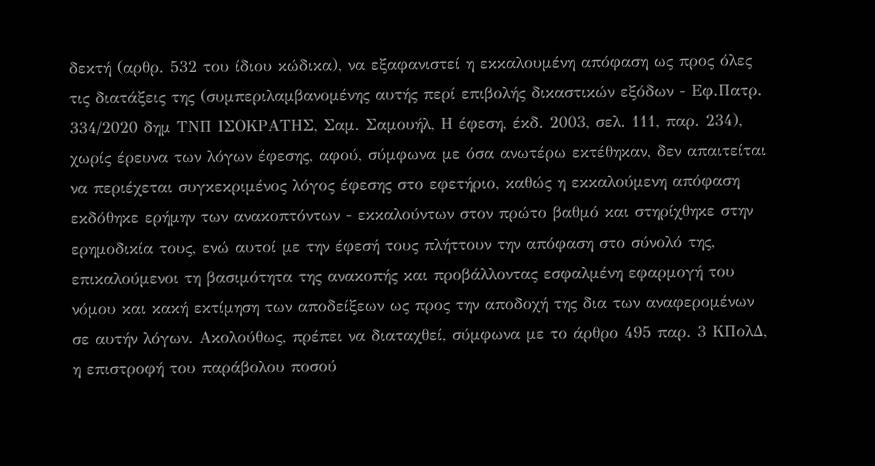δεκτή (αρθρ. 532 του ίδιου κώδικα), να εξαφανιστεί η εκκαλουμένη απόφαση ως προς όλες τις διατάξεις της (συμπεριλαμβανομένης αυτής περί επιβολής δικαστικών εξόδων - Εφ.Πατρ. 334/2020 δημ ΤΝΠ ΙΣΟΚΡΑΤΗΣ, Σαμ. Σαμουήλ, Η έφεση, έκδ. 2003, σελ. 111, παρ. 234), χωρίς έρευνα των λόγων έφεσης, αφού, σύμφωνα με όσα ανωτέρω εκτέθηκαν, δεν απαιτείται να περιέχεται συγκεκριμένος λόγος έφεσης στο εφετήριο, καθώς η εκκαλούμενη απόφαση εκδόθηκε ερήμην των ανακοπτόντων - εκκαλούντων στον πρώτο βαθμό και στηρίχθηκε στην ερημοδικία τους, ενώ αυτοί με την έφεσή τους πλήττουν την απόφαση στο σύνολό της, επικαλούμενοι τη βασιμότητα της ανακοπής και προβάλλοντας εσφαλμένη εφαρμογή του νόμου και κακή εκτίμηση των αποδείξεων ως προς την αποδοχή της δια των αναφερομένων σε αυτήν λόγων. Ακολούθως, πρέπει να διαταχθεί, σύμφωνα με το άρθρο 495 παρ. 3 ΚΠολΔ, η επιστροφή του παράβολου ποσού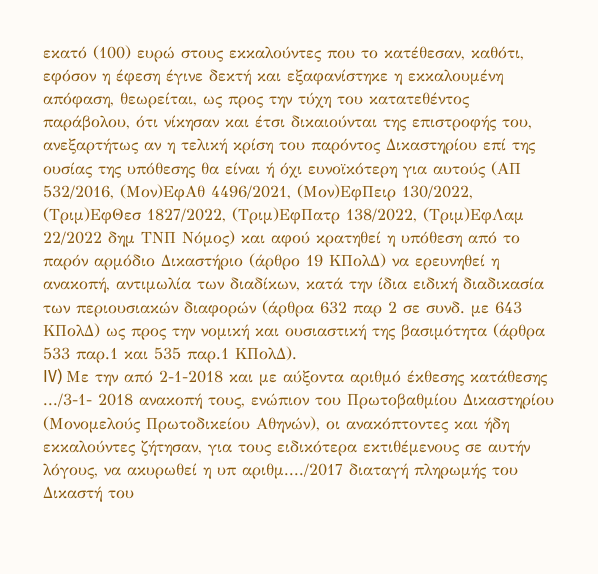εκατό (100) ευρώ στους εκκαλούντες που το κατέθεσαν, καθότι, εφόσον η έφεση έγινε δεκτή και εξαφανίστηκε η εκκαλουμένη απόφαση, θεωρείται, ως προς την τύχη του κατατεθέντος παράβολου, ότι νίκησαν και έτσι δικαιούνται της επιστροφής του, ανεξαρτήτως αν η τελική κρίση του παρόντος Δικαστηρίου επί της ουσίας της υπόθεσης θα είναι ή όχι ευνοϊκότερη για αυτούς (ΑΠ 532/2016, (Μον)ΕφΑθ 4496/2021, (Μον)ΕφΠειρ 130/2022, (Τριμ)ΕφΘεσ 1827/2022, (Τριμ)ΕφΠατρ 138/2022, (Τριμ)ΕφΛαμ 22/2022 δημ ΤΝΠ Νόμος) και αφού κρατηθεί η υπόθεση από το παρόν αρμόδιο Δικαστήριο (άρθρο 19 ΚΠολΔ) να ερευνηθεί η ανακοπή, αντιμωλία των διαδίκων, κατά την ίδια ειδική διαδικασία των περιουσιακών διαφορών (άρθρα 632 παρ 2 σε συνδ. με 643 ΚΠολΔ) ως προς την νομική και ουσιαστική της βασιμότητα (άρθρα 533 παρ.1 και 535 παρ.1 ΚΠολΔ).
IV) Με την από 2-1-2018 και με αύξοντα αριθμό έκθεσης κατάθεσης .../3-1- 2018 ανακοπή τους, ενώπιον του Πρωτοβαθμίου Δικαστηρίου (Μονομελούς Πρωτοδικείου Αθηνών), οι ανακόπτοντες και ήδη εκκαλούντες ζήτησαν, για τους ειδικότερα εκτιθέμενους σε αυτήν λόγους, να ακυρωθεί η υπ αριθμ..../2017 διαταγή πληρωμής του Δικαστή του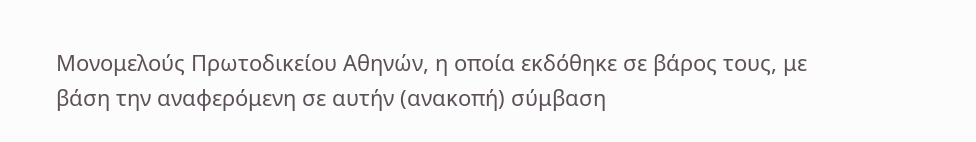Μονομελούς Πρωτοδικείου Αθηνών, η οποία εκδόθηκε σε βάρος τους, με βάση την αναφερόμενη σε αυτήν (ανακοπή) σύμβαση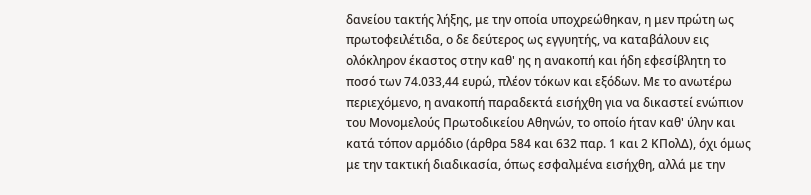δανείου τακτής λήξης, με την οποία υποχρεώθηκαν, η μεν πρώτη ως πρωτοφειλέτιδα, ο δε δεύτερος ως εγγυητής, να καταβάλουν εις ολόκληρον έκαστος στην καθ' ης η ανακοπή και ήδη εφεσίβλητη το ποσό των 74.033,44 ευρώ, πλέον τόκων και εξόδων. Με το ανωτέρω περιεχόμενο, η ανακοπή παραδεκτά εισήχθη για να δικαστεί ενώπιον του Μονομελούς Πρωτοδικείου Αθηνών, το οποίο ήταν καθ' ύλην και κατά τόπον αρμόδιο (άρθρα 584 και 632 παρ. 1 και 2 ΚΠολΔ), όχι όμως με την τακτική διαδικασία, όπως εσφαλμένα εισήχθη, αλλά με την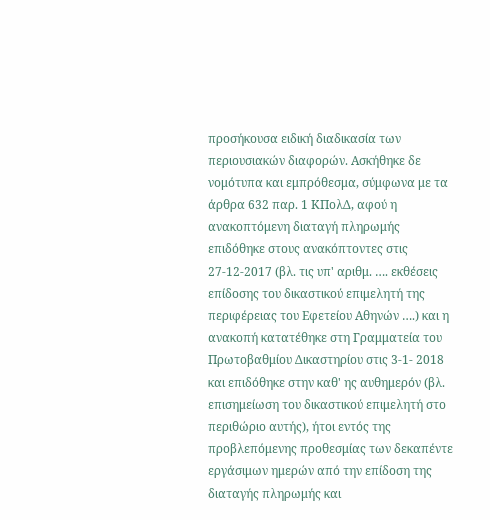προσήκουσα ειδική διαδικασία των περιουσιακών διαφορών. Ασκήθηκε δε νομότυπα και εμπρόθεσμα, σύμφωνα με τα άρθρα 632 παρ. 1 ΚΠολΔ, αφού η ανακοπτόμενη διαταγή πληρωμής επιδόθηκε στους ανακόπτοντες στις 27-12-2017 (βλ. τις υπ' αριθμ. …. εκθέσεις επίδοσης του δικαστικού επιμελητή της περιφέρειας του Εφετείου Αθηνών ….) και η ανακοπή κατατέθηκε στη Γραμματεία του Πρωτοβαθμίου Δικαστηρίου στις 3-1- 2018 και επιδόθηκε στην καθ' ης αυθημερόν (βλ. επισημείωση του δικαστικού επιμελητή στο περιθώριο αυτής), ήτοι εντός της προβλεπόμενης προθεσμίας των δεκαπέντε εργάσιμων ημερών από την επίδοση της διαταγής πληρωμής και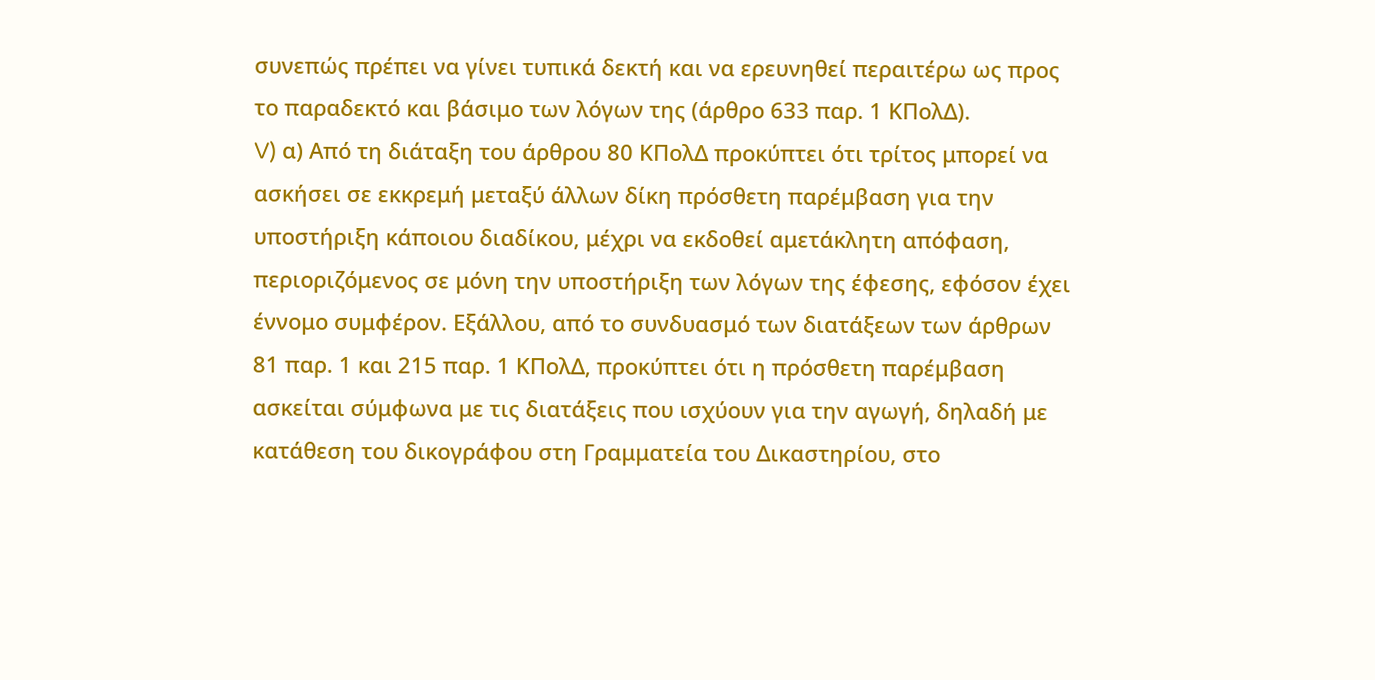συνεπώς πρέπει να γίνει τυπικά δεκτή και να ερευνηθεί περαιτέρω ως προς το παραδεκτό και βάσιμο των λόγων της (άρθρο 633 παρ. 1 ΚΠολΔ).
V) α) Από τη διάταξη του άρθρου 80 ΚΠολΔ προκύπτει ότι τρίτος μπορεί να ασκήσει σε εκκρεμή μεταξύ άλλων δίκη πρόσθετη παρέμβαση για την υποστήριξη κάποιου διαδίκου, μέχρι να εκδοθεί αμετάκλητη απόφαση, περιοριζόμενος σε μόνη την υποστήριξη των λόγων της έφεσης, εφόσον έχει έννομο συμφέρον. Εξάλλου, από το συνδυασμό των διατάξεων των άρθρων 81 παρ. 1 και 215 παρ. 1 ΚΠολΔ, προκύπτει ότι η πρόσθετη παρέμβαση ασκείται σύμφωνα με τις διατάξεις που ισχύουν για την αγωγή, δηλαδή με κατάθεση του δικογράφου στη Γραμματεία του Δικαστηρίου, στο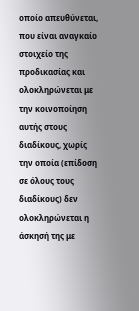οποίο απευθύνεται, που είναι αναγκαίο στοιχείο της προδικασίας και ολοκληρώνεται με την κοινοποίηση αυτής στους διαδίκους, χωρίς την οποία (επίδοση σε όλους τους διαδίκους) δεν ολοκληρώνεται η άσκησή της με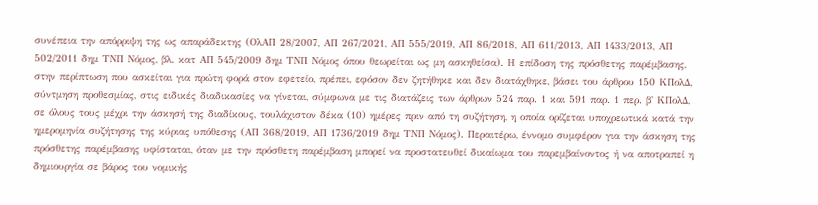συνέπεια την απόρριψη της ως απαράδεκτης (ΟλΑΠ 28/2007, ΑΠ 267/2021, ΑΠ 555/2019, ΑΠ 86/2018, ΑΠ 611/2013, ΑΠ 1433/2013, ΑΠ 502/2011 δημ ΤΝΠ Νόμος, βλ. κατ ΑΠ 545/2009 δημ ΤΝΠ Νόμος όπου θεωρείται ως μη ασκηθείσα). Η επίδοση της πρόσθετης παρέμβασης, στην περίπτωση που ασκείται για πρώτη φορά στον εφετείο, πρέπει, εφόσον δεν ζητήθηκε και δεν διατάχθηκε, βάσει του άρθρου 150 ΚΠολΔ, σύντμηση προθεσμίας, στις ειδικές διαδικασίες να γίνεται, σύμφωνα με τις διατάζεις των άρθρων 524 παρ. 1 και 591 παρ. 1 περ. β' ΚΠολΔ, σε όλους τους μέχρι την άσκησή της διαδίκους, τουλάχιστον δέκα (10) ημέρες πριν από τη συζήτηση, η οποία ορίζεται υποχρεωτικά κατά την ημερομηνία συζήτησης της κύριας υπόθεσης (ΑΠ 368/2019, ΑΠ 1736/2019 δημ ΤΝΠ Νόμος). Περαιτέρω, έννομο συμφέρον για την άσκηση της πρόσθετης παρέμβασης υφίσταται, όταν με την πρόσθετη παρέμβαση μπορεί να προστατευθεί δικαίωμα του παρεμβαίνοντος ή να αποτραπεί η δημιουργία σε βάρος του νομικής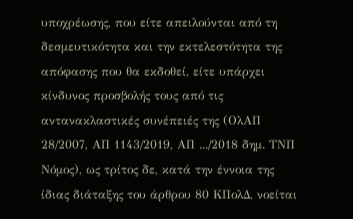υποχρέωσης, που είτε απειλούνται από τη δεσμευτικότητα και την εκτελεστότητα της απόφασης που θα εκδοθεί, είτε υπάρχει κίνδυνος προσβολής τους από τις αντανακλαστικές συνέπειές της (ΟλΑΠ 28/2007, ΑΠ 1143/2019, ΑΠ .../2018 δημ. ΤΝΠ Νόμος), ως τρίτος δε, κατά την έννοια της ίδιας διάταξης του άρθρου 80 ΚΠολΔ, νοείται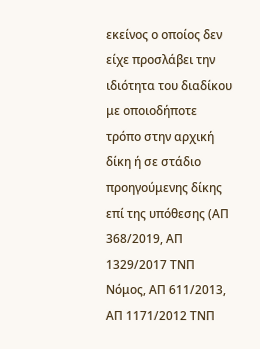εκείνος ο οποίος δεν είχε προσλάβει την ιδιότητα του διαδίκου με οποιοδήποτε τρόπο στην αρχική δίκη ή σε στάδιο προηγούμενης δίκης επί της υπόθεσης (ΑΠ 368/2019, ΑΠ 1329/2017 ΤΝΠ Νόμος, ΑΠ 611/2013, ΑΠ 1171/2012 ΤΝΠ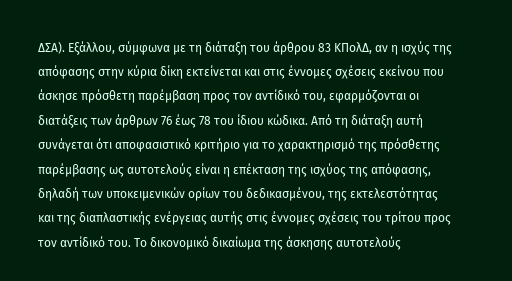ΔΣΑ). Εξάλλου, σύμφωνα με τη διάταξη του άρθρου 83 ΚΠολΔ, αν η ισχύς της απόφασης στην κύρια δίκη εκτείνεται και στις έννομες σχέσεις εκείνου που άσκησε πρόσθετη παρέμβαση προς τον αντίδικό του, εφαρμόζονται οι διατάξεις των άρθρων 76 έως 78 του ίδιου κώδικα. Από τη διάταξη αυτή συνάγεται ότι αποφασιστικό κριτήριο για το χαρακτηρισμό της πρόσθετης παρέμβασης ως αυτοτελούς είναι η επέκταση της ισχύος της απόφασης, δηλαδή των υποκειμενικών ορίων του δεδικασμένου, της εκτελεστότητας και της διαπλαστικής ενέργειας αυτής στις έννομες σχέσεις του τρίτου προς τον αντίδικό του. Το δικονομικό δικαίωμα της άσκησης αυτοτελούς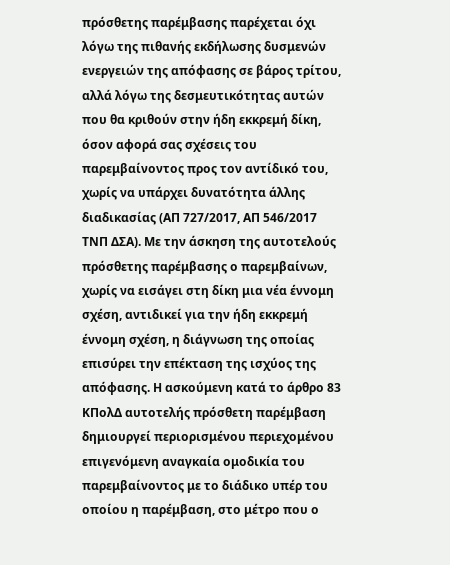πρόσθετης παρέμβασης παρέχεται όχι λόγω της πιθανής εκδήλωσης δυσμενών ενεργειών της απόφασης σε βάρος τρίτου, αλλά λόγω της δεσμευτικότητας αυτών που θα κριθούν στην ήδη εκκρεμή δίκη, όσον αφορά σας σχέσεις του παρεμβαίνοντος προς τον αντίδικό του, χωρίς να υπάρχει δυνατότητα άλλης διαδικασίας (ΑΠ 727/2017, ΑΠ 546/2017 ΤΝΠ ΔΣΑ). Με την άσκηση της αυτοτελούς πρόσθετης παρέμβασης ο παρεμβαίνων, χωρίς να εισάγει στη δίκη μια νέα έννομη σχέση, αντιδικεί για την ήδη εκκρεμή έννομη σχέση, η διάγνωση της οποίας επισύρει την επέκταση της ισχύος της απόφασης. Η ασκούμενη κατά το άρθρο 83 ΚΠολΔ αυτοτελής πρόσθετη παρέμβαση δημιουργεί περιορισμένου περιεχομένου επιγενόμενη αναγκαία ομοδικία του παρεμβαίνοντος με το διάδικο υπέρ του οποίου η παρέμβαση, στο μέτρο που ο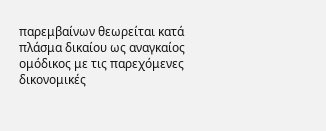παρεμβαίνων θεωρείται κατά πλάσμα δικαίου ως αναγκαίος ομόδικος με τις παρεχόμενες δικονομικές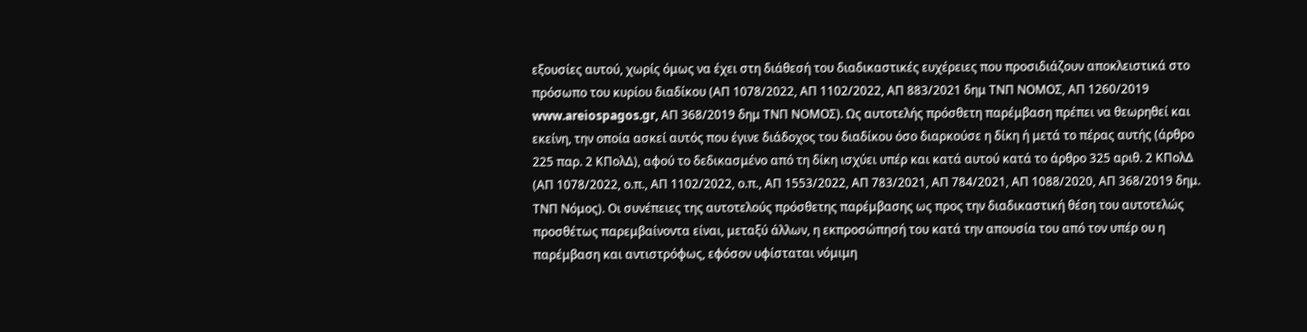εξουσίες αυτού, χωρίς όμως να έχει στη διάθεσή του διαδικαστικές ευχέρειες που προσιδιάζουν αποκλειστικά στο πρόσωπο του κυρίου διαδίκου (ΑΠ 1078/2022, ΑΠ 1102/2022, ΑΠ 883/2021 δημ ΤΝΠ ΝΟΜΟΣ, ΑΠ 1260/2019 www.areiospagos.gr, ΑΠ 368/2019 δημ ΤΝΠ ΝΟΜΟΣ). Ως αυτοτελής πρόσθετη παρέμβαση πρέπει να θεωρηθεί και εκείνη, την οποία ασκεί αυτός που έγινε διάδοχος του διαδίκου όσο διαρκούσε η δίκη ή μετά το πέρας αυτής (άρθρο 225 παρ. 2 ΚΠολΔ), αφού το δεδικασμένο από τη δίκη ισχύει υπέρ και κατά αυτού κατά το άρθρο 325 αριθ. 2 ΚΠολΔ (ΑΠ 1078/2022, ο.π., ΑΠ 1102/2022, ο.π., ΑΠ 1553/2022, ΑΠ 783/2021, ΑΠ 784/2021, ΑΠ 1088/2020, ΑΠ 368/2019 δημ. ΤΝΠ Νόμος). Οι συνέπειες της αυτοτελούς πρόσθετης παρέμβασης ως προς την διαδικαστική θέση του αυτοτελώς προσθέτως παρεμβαίνοντα είναι, μεταξύ άλλων, η εκπροσώπησή του κατά την απουσία του από τον υπέρ ου η παρέμβαση και αντιστρόφως, εφόσον υφίσταται νόμιμη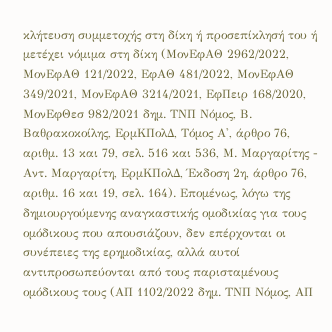κλήτευση συμμετοχής στη δίκη ή προσεπίκλησή του ή μετέχει νόμιμα στη δίκη (ΜονΕφΑΘ 2962/2022, ΜονΕφΑΘ 121/2022, ΕφΑΘ 481/2022, ΜονΕφΑΘ 349/2021, ΜονΕφΑΘ 3214/2021, ΕφΠειρ 168/2020, ΜονΕφΘεσ 982/2021 δημ. ΤΝΠ Νόμος, Β. Βαθρακοκοίλης, ΕρμΚΠολΔ, Τόμος Α', άρθρο 76, αριθμ. 13 και 79, σελ. 516 και 536, Μ. Μαργαρίτης - Αντ. Μαργαρίτη, ΕρμΚΠολΔ, Έκδοση 2η, άρθρο 76, αριθμ. 16 και 19, σελ. 164). Επομένως, λόγω της δημιουργούμενης αναγκαστικής ομοδικίας για τους ομόδικους που απουσιάζουν, δεν επέρχονται οι συνέπειες της ερημοδικίας, αλλά αυτοί αντιπροσωπεύονται από τους παρισταμένους ομόδικους τους (ΑΠ 1102/2022 δημ. ΤΝΠ Νόμος, ΑΠ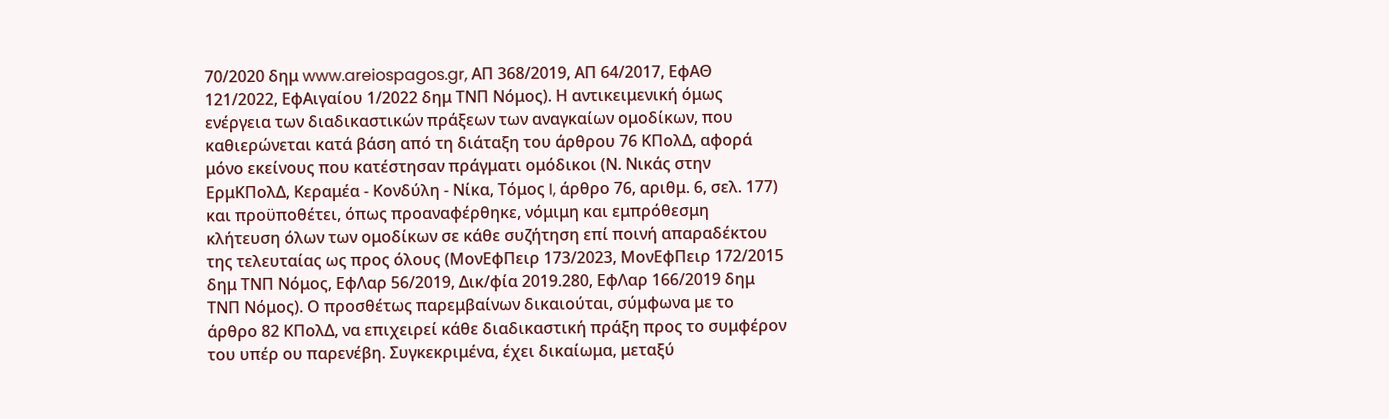70/2020 δημ www.areiospagos.gr, ΑΠ 368/2019, ΑΠ 64/2017, ΕφΑΘ 121/2022, ΕφΑιγαίου 1/2022 δημ ΤΝΠ Νόμος). Η αντικειμενική όμως ενέργεια των διαδικαστικών πράξεων των αναγκαίων ομοδίκων, που καθιερώνεται κατά βάση από τη διάταξη του άρθρου 76 ΚΠολΔ, αφορά μόνο εκείνους που κατέστησαν πράγματι ομόδικοι (Ν. Νικάς στην ΕρμΚΠολΔ, Κεραμέα - Κονδύλη - Νίκα, Τόμος I, άρθρο 76, αριθμ. 6, σελ. 177) και προϋποθέτει, όπως προαναφέρθηκε, νόμιμη και εμπρόθεσμη κλήτευση όλων των ομοδίκων σε κάθε συζήτηση επί ποινή απαραδέκτου της τελευταίας ως προς όλους (ΜονΕφΠειρ 173/2023, ΜονΕφΠειρ 172/2015 δημ ΤΝΠ Νόμος, ΕφΛαρ 56/2019, Δικ/φία 2019.280, ΕφΛαρ 166/2019 δημ ΤΝΠ Νόμος). Ο προσθέτως παρεμβαίνων δικαιούται, σύμφωνα με το άρθρο 82 ΚΠολΔ, να επιχειρεί κάθε διαδικαστική πράξη προς το συμφέρον του υπέρ ου παρενέβη. Συγκεκριμένα, έχει δικαίωμα, μεταξύ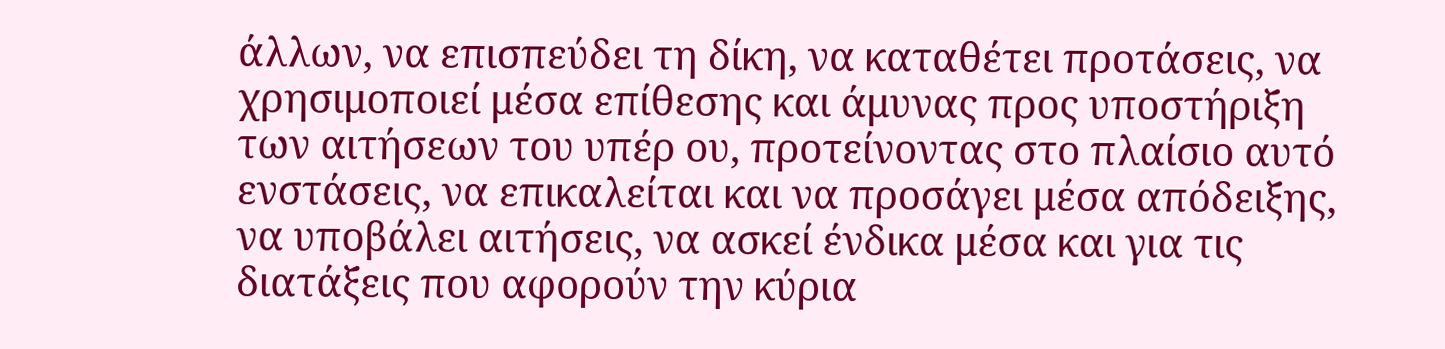άλλων, να επισπεύδει τη δίκη, να καταθέτει προτάσεις, να χρησιμοποιεί μέσα επίθεσης και άμυνας προς υποστήριξη των αιτήσεων του υπέρ ου, προτείνοντας στο πλαίσιο αυτό ενστάσεις, να επικαλείται και να προσάγει μέσα απόδειξης, να υποβάλει αιτήσεις, να ασκεί ένδικα μέσα και για τις διατάξεις που αφορούν την κύρια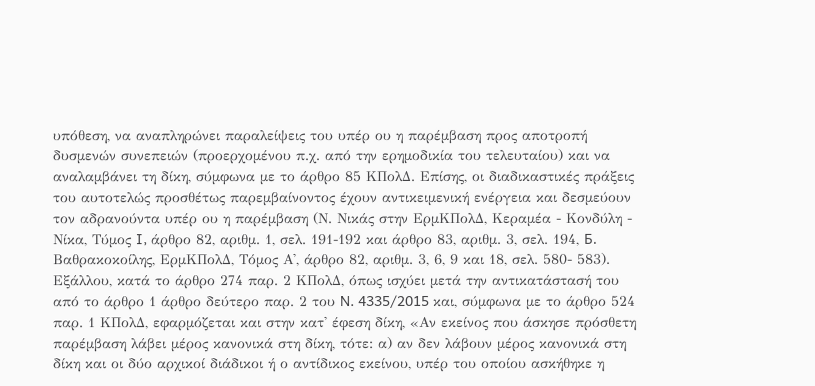υπόθεση, να αναπληρώνει παραλείψεις του υπέρ ου η παρέμβαση προς αποτροπή δυσμενών συνεπειών (προερχομένου π.χ. από την ερημοδικία του τελευταίου) και να αναλαμβάνει τη δίκη, σύμφωνα με το άρθρο 85 ΚΠολΔ. Επίσης, οι διαδικαστικές πράξεις του αυτοτελώς προσθέτως παρεμβαίνοντος έχουν αντικειμενική ενέργεια και δεσμεύουν τον αδρανούντα υπέρ ου η παρέμβαση (Ν. Νικάς στην ΕρμΚΠολΔ, Κεραμέα - Κονδύλη - Νίκα, Τύμος I, άρθρο 82, αριθμ. 1, σελ. 191-192 και άρθρο 83, αριθμ. 3, σελ. 194, Б. Βαθρακοκοίλης, ΕρμΚΠολΔ, Τόμος Α', άρθρο 82, αριθμ. 3, 6, 9 και 18, σελ. 580- 583). Εξάλλου, κατά το άρθρο 274 παρ. 2 ΚΠολΔ, όπως ισχύει μετά την αντικατάστασή του από το άρθρο 1 άρθρο δεύτερο παρ. 2 του N. 4335/2015 και, σύμφωνα με το άρθρο 524 παρ. 1 ΚΠολΔ, εφαρμόζεται και στην κατ' έφεση δίκη, «Αν εκείνος που άσκησε πρόσθετη παρέμβαση λάβει μέρος κανονικά στη δίκη, τότε: α) αν δεν λάβουν μέρος κανονικά στη δίκη και οι δύο αρχικοί διάδικοι ή ο αντίδικος εκείνου, υπέρ του οποίου ασκήθηκε η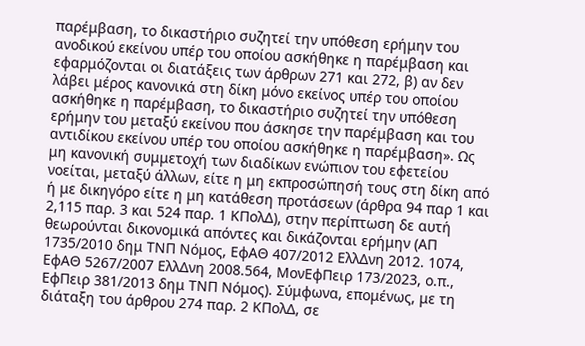παρέμβαση, το δικαστήριο συζητεί την υπόθεση ερήμην του ανοδικού εκείνου υπέρ του οποίου ασκήθηκε η παρέμβαση και εφαρμόζονται οι διατάξεις των άρθρων 271 και 272, β) αν δεν λάβει μέρος κανονικά στη δίκη μόνο εκείνος υπέρ του οποίου ασκήθηκε η παρέμβαση, το δικαστήριο συζητεί την υπόθεση ερήμην του μεταξύ εκείνου που άσκησε την παρέμβαση και του αντιδίκου εκείνου υπέρ του οποίου ασκήθηκε η παρέμβαση». Ως μη κανονική συμμετοχή των διαδίκων ενώπιον του εφετείου νοείται, μεταξύ άλλων, είτε η μη εκπροσώπησή τους στη δίκη από ή με δικηγόρο είτε η μη κατάθεση προτάσεων (άρθρα 94 παρ 1 και 2,115 παρ. 3 και 524 παρ. 1 ΚΠολΔ), στην περίπτωση δε αυτή θεωρούνται δικονομικά απόντες και δικάζονται ερήμην (ΑΠ 1735/2010 δημ ΤΝΠ Νόμος, ΕφΑΘ 407/2012 ΕλλΔνη 2012. 1074, ΕφΑΘ 5267/2007 ΕλλΔνη 2008.564, ΜονΕφΠειρ 173/2023, ο.π., ΕφΠειρ 381/2013 δημ ΤΝΠ Νόμος). Σύμφωνα, επομένως, με τη διάταξη του άρθρου 274 παρ. 2 ΚΠολΔ, σε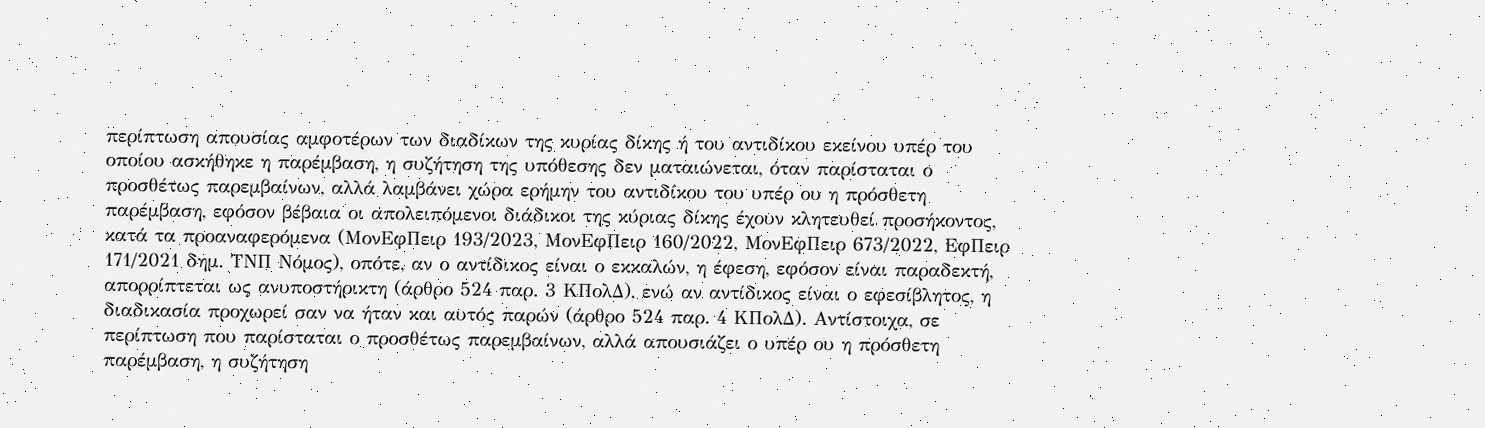περίπτωση απουσίας αμφοτέρων των διαδίκων της κυρίας δίκης ή του αντιδίκου εκείνου υπέρ του οποίου ασκήθηκε η παρέμβαση, η συζήτηση της υπόθεσης δεν ματαιώνεται, όταν παρίσταται ο προσθέτως παρεμβαίνων, αλλά λαμβάνει χώρα ερήμην του αντιδίκου του υπέρ ου η πρόσθετη παρέμβαση, εφόσον βέβαια οι απολειπόμενοι διάδικοι της κύριας δίκης έχουν κλητευθεί προσήκοντος, κατά τα προαναφερόμενα (ΜονΕφΠειρ 193/2023, ΜονΕφΠειρ 160/2022, ΜονΕφΠειρ 673/2022, ΕφΠειρ 171/2021 δημ. ΤΝΠ Νόμος), οπότε, αν ο αντίδικος είναι ο εκκαλών, η έφεση, εφόσον είναι παραδεκτή, απορρίπτεται ως ανυποστήρικτη (άρθρο 524 παρ. 3 ΚΠολΔ), ενώ αν αντίδικος είναι ο εφεσίβλητος, η διαδικασία προχωρεί σαν να ήταν και αυτός παρών (άρθρο 524 παρ. 4 ΚΠολΔ). Αντίστοιχα, σε περίπτωση που παρίσταται ο προσθέτως παρεμβαίνων, αλλά απουσιάζει ο υπέρ ου η πρόσθετη παρέμβαση, η συζήτηση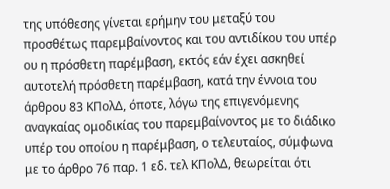της υπόθεσης γίνεται ερήμην του μεταξύ του προσθέτως παρεμβαίνοντος και του αντιδίκου του υπέρ ου η πρόσθετη παρέμβαση, εκτός εάν έχει ασκηθεί αυτοτελή πρόσθετη παρέμβαση, κατά την έννοια του άρθρου 83 ΚΠολΔ, όποτε, λόγω της επιγενόμενης αναγκαίας ομοδικίας του παρεμβαίνοντος με το διάδικο υπέρ του οποίου η παρέμβαση, ο τελευταίος, σύμφωνα με το άρθρο 76 παρ. 1 εδ. τελ ΚΠολΔ, θεωρείται ότι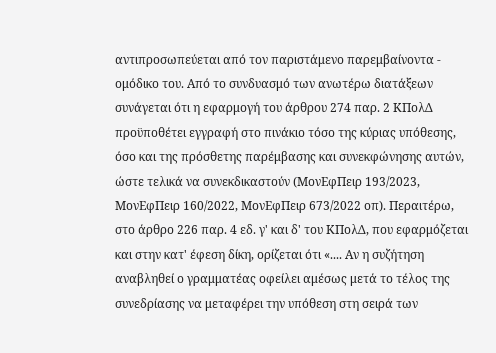αντιπροσωπεύεται από τον παριστάμενο παρεμβαίνοντα - ομόδικο του. Από το συνδυασμό των ανωτέρω διατάξεων συνάγεται ότι η εφαρμογή του άρθρου 274 παρ. 2 ΚΠολΔ προϋποθέτει εγγραφή στο πινάκιο τόσο της κύριας υπόθεσης, όσο και της πρόσθετης παρέμβασης και συνεκφώνησης αυτών, ώστε τελικά να συνεκδικαστούν (ΜονΕφΠειρ 193/2023, ΜονΕφΠειρ 160/2022, ΜονΕφΠειρ 673/2022 οπ). Περαιτέρω, στο άρθρο 226 παρ. 4 εδ. γ' και δ' του ΚΠολΔ, που εφαρμόζεται και στην κατ' έφεση δίκη, ορίζεται ότι «.... Αν η συζήτηση αναβληθεί ο γραμματέας οφείλει αμέσως μετά το τέλος της συνεδρίασης να μεταφέρει την υπόθεση στη σειρά των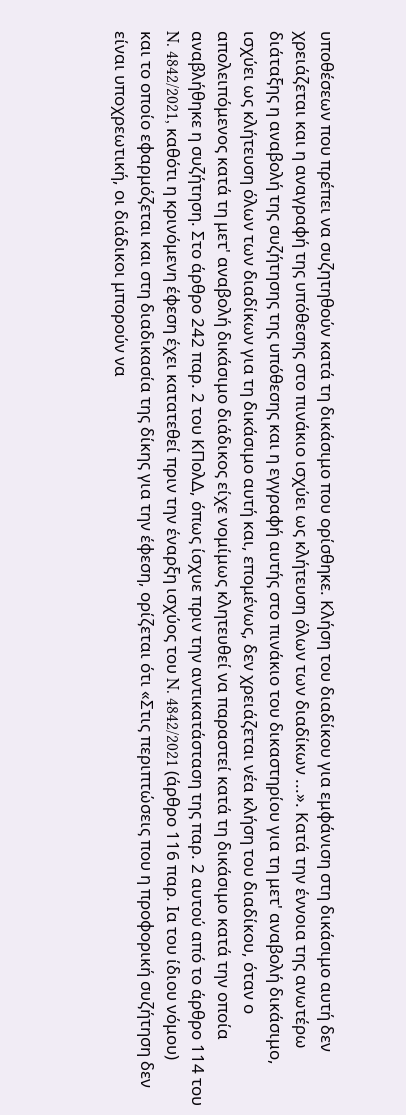υποθέσεων που πρέπει να συζητηθούν κατά τη δικάσιμο που ορίσθηκε. Κλήση του διαδίκου για εμφάνιση στη δικάσιμο αυτή δεν χρειάζεται και η αναγραφή της υπόθεσης στο πινάκιο ισχύει ως κλήτευση όλων των διαδίκων ...». Κατά την έννοια της ανωτέρω διάταξης η αναβολή της συζήτησης της υπόθεσης και η εγγραφή αυτής στο πινάκιο του δικαστηρίου για τη μετ' αναβολή δικάσιμο, ισχύει ως κλήτευση όλων των διαδίκων για τη δικάσιμο αυτή και, επομένως, δεν χρειάζεται νέα κλήση του διαδίκου, όταν ο απολειπόμενος κατά τη μετ' αναβολή δικάσιμο διάδικος είχε νομίμως κλητευθεί να παραστεί κατά τη δικάσιμο κατά την οποία αναβλήθηκε η συζήτηση. Στο άρθρο 242 παρ. 2 του ΚΠολΔ, όπως ίσχυε πριν την αντικατάσταση της παρ. 2 αυτού από το άρθρο 114 του N. 4842/2021, καθότι η κρινόμενη έφεση έχει κατατεθεί πριν την έναρξη ισχύος του N. 4842/2021 (άρθρο 116 παρ. Ια του ίδιου νόμου) και το οποίο εφαρμόζεται και στη διαδικασία της δίκης για την έφεση, ορίζεται ότι «Στις περιπτώσεις που η προφορική συζήτηση δεν είναι υποχρεωτική, οι διάδικοι μπορούν να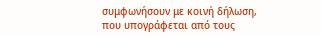συμφωνήσουν με κοινή δήλωση, που υπογράφεται από τους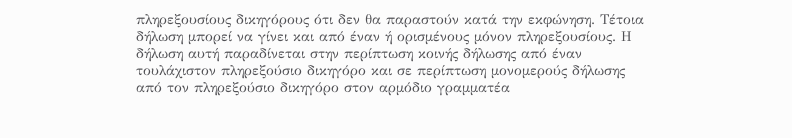πληρεξουσίους δικηγόρους ότι δεν θα παραστούν κατά την εκφώνηση. Τέτοια δήλωση μπορεί να γίνει και από έναν ή ορισμένους μόνον πληρεξουσίους. Η δήλωση αυτή παραδίνεται στην περίπτωση κοινής δήλωσης από έναν τουλάχιστον πληρεξούσιο δικηγόρο και σε περίπτωση μονομερούς δήλωσης από τον πληρεξούσιο δικηγόρο στον αρμόδιο γραμματέα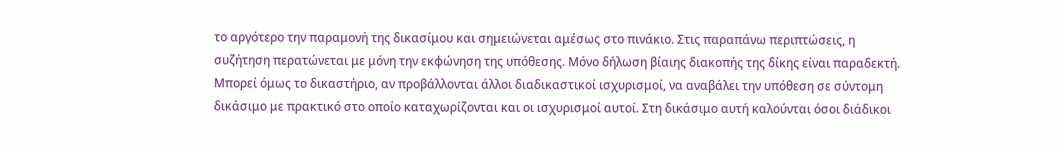το αργότερο την παραμονή της δικασίμου και σημειώνεται αμέσως στο πινάκιο. Στις παραπάνω περιπτώσεις, η συζήτηση περατώνεται με μόνη την εκφώνηση της υπόθεσης. Μόνο δήλωση βίαιης διακοπής της δίκης είναι παραδεκτή. Μπορεί όμως το δικαστήριο, αν προβάλλονται άλλοι διαδικαστικοί ισχυρισμοί, να αναβάλει την υπόθεση σε σύντομη δικάσιμο με πρακτικό στο οποίο καταχωρίζονται και οι ισχυρισμοί αυτοί. Στη δικάσιμο αυτή καλούνται όσοι διάδικοι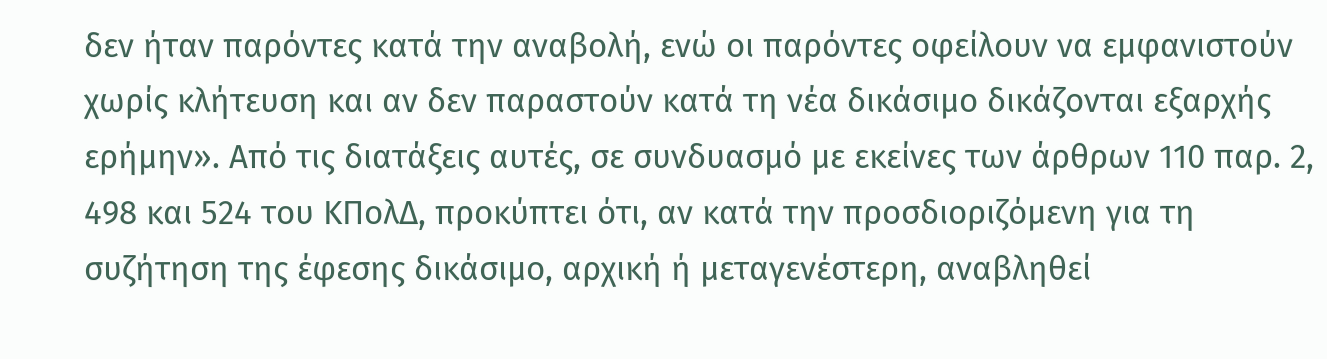δεν ήταν παρόντες κατά την αναβολή, ενώ οι παρόντες οφείλουν να εμφανιστούν χωρίς κλήτευση και αν δεν παραστούν κατά τη νέα δικάσιμο δικάζονται εξαρχής ερήμην». Από τις διατάξεις αυτές, σε συνδυασμό με εκείνες των άρθρων 110 παρ. 2, 498 και 524 του ΚΠολΔ, προκύπτει ότι, αν κατά την προσδιοριζόμενη για τη συζήτηση της έφεσης δικάσιμο, αρχική ή μεταγενέστερη, αναβληθεί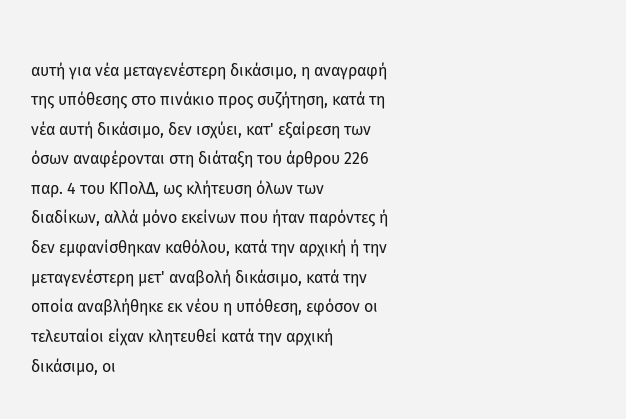αυτή για νέα μεταγενέστερη δικάσιμο, η αναγραφή της υπόθεσης στο πινάκιο προς συζήτηση, κατά τη νέα αυτή δικάσιμο, δεν ισχύει, κατ' εξαίρεση των όσων αναφέρονται στη διάταξη του άρθρου 226 παρ. 4 του ΚΠολΔ, ως κλήτευση όλων των διαδίκων, αλλά μόνο εκείνων που ήταν παρόντες ή δεν εμφανίσθηκαν καθόλου, κατά την αρχική ή την μεταγενέστερη μετ' αναβολή δικάσιμο, κατά την οποία αναβλήθηκε εκ νέου η υπόθεση, εφόσον οι τελευταίοι είχαν κλητευθεί κατά την αρχική δικάσιμο, οι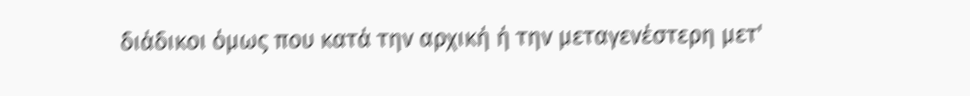διάδικοι όμως που κατά την αρχική ή την μεταγενέστερη μετ'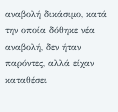αναβολή δικάσιμο, κατά την οποία δόθηκε νέα αναβολή, δεν ήταν παρόντες, αλλά είχαν καταθέσει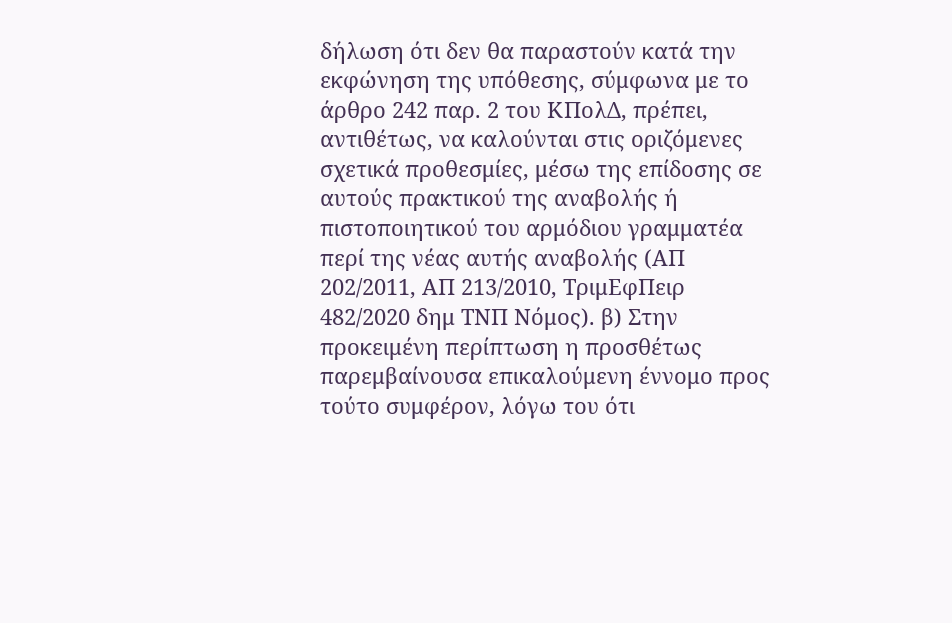δήλωση ότι δεν θα παραστούν κατά την εκφώνηση της υπόθεσης, σύμφωνα με το άρθρο 242 παρ. 2 του ΚΠολΔ, πρέπει, αντιθέτως, να καλούνται στις οριζόμενες σχετικά προθεσμίες, μέσω της επίδοσης σε αυτούς πρακτικού της αναβολής ή πιστοποιητικού του αρμόδιου γραμματέα περί της νέας αυτής αναβολής (ΑΠ 202/2011, ΑΠ 213/2010, ΤριμΕφΠειρ 482/2020 δημ ΤΝΠ Νόμος). β) Στην προκειμένη περίπτωση η προσθέτως παρεμβαίνουσα επικαλούμενη έννομο προς τούτο συμφέρον, λόγω του ότι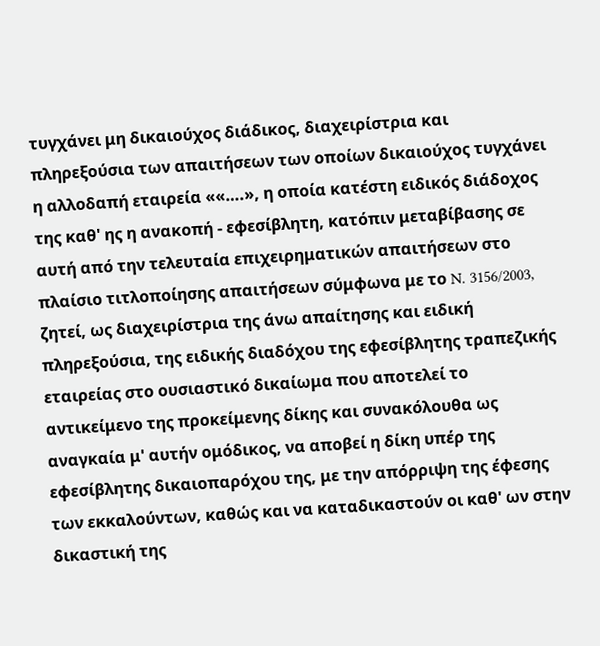τυγχάνει μη δικαιούχος διάδικος, διαχειρίστρια και πληρεξούσια των απαιτήσεων των οποίων δικαιούχος τυγχάνει η αλλοδαπή εταιρεία ««….», η οποία κατέστη ειδικός διάδοχος της καθ' ης η ανακοπή - εφεσίβλητη, κατόπιν μεταβίβασης σε αυτή από την τελευταία επιχειρηματικών απαιτήσεων στο πλαίσιο τιτλοποίησης απαιτήσεων σύμφωνα με το N. 3156/2003, ζητεί, ως διαχειρίστρια της άνω απαίτησης και ειδική πληρεξούσια, της ειδικής διαδόχου της εφεσίβλητης τραπεζικής εταιρείας στο ουσιαστικό δικαίωμα που αποτελεί το αντικείμενο της προκείμενης δίκης και συνακόλουθα ως αναγκαία μ' αυτήν ομόδικος, να αποβεί η δίκη υπέρ της εφεσίβλητης δικαιοπαρόχου της, με την απόρριψη της έφεσης των εκκαλούντων, καθώς και να καταδικαστούν οι καθ' ων στην δικαστική της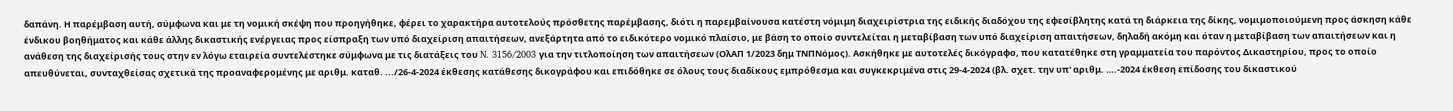δαπάνη. Η παρέμβαση αυτή, σύμφωνα και με τη νομική σκέψη που προηγήθηκε, φέρει το χαρακτήρα αυτοτελούς πρόσθετης παρέμβασης, διότι η παρεμβαίνουσα κατέστη νόμιμη διαχειρίστρια της ειδικής διαδόχου της εφεσίβλητης κατά τη διάρκεια της δίκης, νομιμοποιούμενη προς άσκηση κάθε ένδικου βοηθήματος και κάθε άλλης δικαστικής ενέργειας προς είσπραξη των υπό διαχείριση απαιτήσεων, ανεξάρτητα από το ειδικότερο νομικό πλαίσιο, με βάση το οποίο συντελείται η μεταβίβαση των υπό διαχείριση απαιτήσεων, δηλαδή ακόμη και όταν η μεταβίβαση των απαιτήσεων και η ανάθεση της διαχείρισής τους στην εν λόγω εταιρεία συντελέστηκε σύμφωνα με τις διατάξεις του N. 3156/2003 για την τιτλοποίηση των απαιτήσεων (ΟλΑΠ 1/2023 δημ ΤΝΠΝόμος). Ασκήθηκε με αυτοτελές δικόγραφο, που κατατέθηκε στη γραμματεία του παρόντος Δικαστηρίου, προς το οποίο απευθύνεται, συνταχθείσας σχετικά της προαναφερομένης με αριθμ. καταθ. .../26-4-2024 έκθεσης κατάθεσης δικογράφου και επιδόθηκε σε όλους τους διαδίκους εμπρόθεσμα και συγκεκριμένα στις 29-4-2024 (βλ. σχετ. την υπ' αριθμ. ….-2024 έκθεση επίδοσης του δικαστικού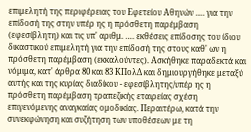επιμελητή της περιφέρειας του Εφετείου Αθηνών …. για την επίδοσή της στην υπέρ ης η πρόσθετη παρέμβαση (εφεσίβλητη) και τις υπ' αριθμ. …. εκθέσεις επίδοσης του ίδιου δικαστικού επιμελητή για την επίδοσή της στους καθ' ων η πρόσθετη παρέμβαση (εκκαλούντες). Ασκήθηκε παραδεκτά και νόμιμα, κατ' άρθρα 80 και 83 ΚΠολΔ και δημιουργήθηκε μεταξύ αυτής και της κυρίας διαδίκου - εφεσίβλητης/υπέρ ης η πρόσθετη παρέμβαση τραπεζικής εταιρείας σχέση επιγενόμενης αναγκαίας ομοδικίας. Περαιτέρω, κατά την συνεκφώνηση και συζήτηση των υποθέσεων με τη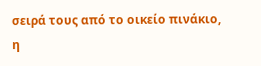σειρά τους από το οικείο πινάκιο, η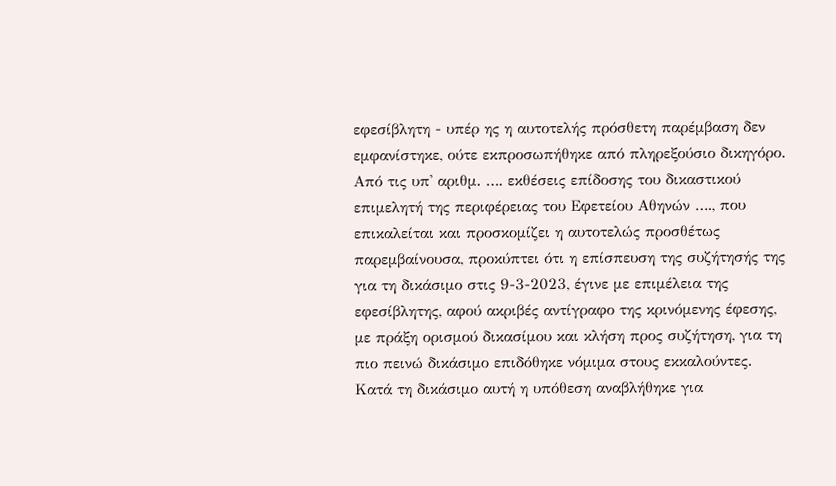εφεσίβλητη - υπέρ ης η αυτοτελής πρόσθετη παρέμβαση δεν εμφανίστηκε, ούτε εκπροσωπήθηκε από πληρεξούσιο δικηγόρο. Από τις υπ' αριθμ. …. εκθέσεις επίδοσης του δικαστικού επιμελητή της περιφέρειας του Εφετείου Αθηνών …., που επικαλείται και προσκομίζει η αυτοτελώς προσθέτως παρεμβαίνουσα, προκύπτει ότι η επίσπευση της συζήτησής της για τη δικάσιμο στις 9-3-2023, έγινε με επιμέλεια της εφεσίβλητης, αφού ακριβές αντίγραφο της κρινόμενης έφεσης, με πράξη ορισμού δικασίμου και κλήση προς συζήτηση, για τη πιο πεινώ δικάσιμο επιδόθηκε νόμιμα στους εκκαλούντες. Κατά τη δικάσιμο αυτή η υπόθεση αναβλήθηκε για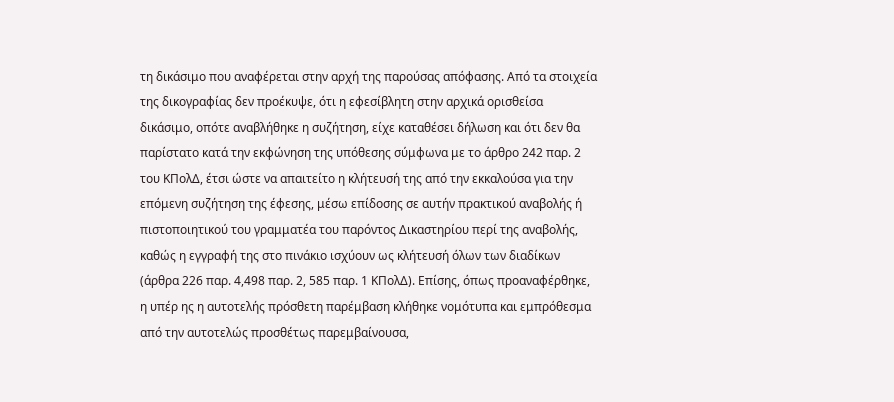τη δικάσιμο που αναφέρεται στην αρχή της παρούσας απόφασης. Από τα στοιχεία της δικογραφίας δεν προέκυψε, ότι η εφεσίβλητη στην αρχικά ορισθείσα δικάσιμο, οπότε αναβλήθηκε η συζήτηση, είχε καταθέσει δήλωση και ότι δεν θα παρίστατο κατά την εκφώνηση της υπόθεσης σύμφωνα με το άρθρο 242 παρ. 2 του ΚΠολΔ, έτσι ώστε να απαιτείτο η κλήτευσή της από την εκκαλούσα για την επόμενη συζήτηση της έφεσης, μέσω επίδοσης σε αυτήν πρακτικού αναβολής ή πιστοποιητικού του γραμματέα του παρόντος Δικαστηρίου περί της αναβολής, καθώς η εγγραφή της στο πινάκιο ισχύουν ως κλήτευσή όλων των διαδίκων (άρθρα 226 παρ. 4,498 παρ. 2, 585 παρ. 1 ΚΠολΔ). Επίσης, όπως προαναφέρθηκε, η υπέρ ης η αυτοτελής πρόσθετη παρέμβαση κλήθηκε νομότυπα και εμπρόθεσμα από την αυτοτελώς προσθέτως παρεμβαίνουσα,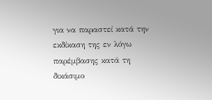για να παραστεί κατά την εκδίκαση της εν λόγω παρέμβασης κατά τη δικάσιμο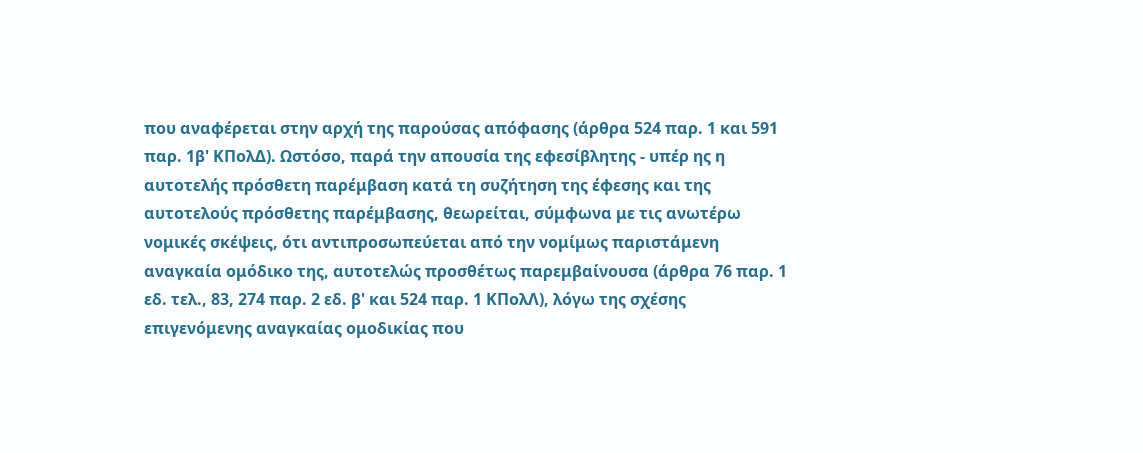που αναφέρεται στην αρχή της παρούσας απόφασης (άρθρα 524 παρ. 1 και 591 παρ. 1β' ΚΠολΔ). Ωστόσο, παρά την απουσία της εφεσίβλητης - υπέρ ης η αυτοτελής πρόσθετη παρέμβαση κατά τη συζήτηση της έφεσης και της αυτοτελούς πρόσθετης παρέμβασης, θεωρείται, σύμφωνα με τις ανωτέρω νομικές σκέψεις, ότι αντιπροσωπεύεται από την νομίμως παριστάμενη αναγκαία ομόδικο της, αυτοτελώς προσθέτως παρεμβαίνουσα (άρθρα 76 παρ. 1 εδ. τελ., 83, 274 παρ. 2 εδ. β' και 524 παρ. 1 ΚΠολΛ), λόγω της σχέσης επιγενόμενης αναγκαίας ομοδικίας που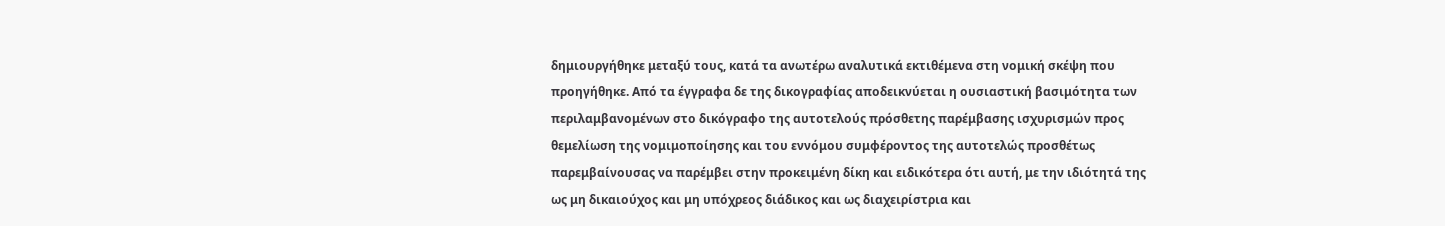δημιουργήθηκε μεταξύ τους, κατά τα ανωτέρω αναλυτικά εκτιθέμενα στη νομική σκέψη που προηγήθηκε. Από τα έγγραφα δε της δικογραφίας αποδεικνύεται η ουσιαστική βασιμότητα των περιλαμβανομένων στο δικόγραφο της αυτοτελούς πρόσθετης παρέμβασης ισχυρισμών προς θεμελίωση της νομιμοποίησης και του εννόμου συμφέροντος της αυτοτελώς προσθέτως παρεμβαίνουσας να παρέμβει στην προκειμένη δίκη και ειδικότερα ότι αυτή, με την ιδιότητά της ως μη δικαιούχος και μη υπόχρεος διάδικος και ως διαχειρίστρια και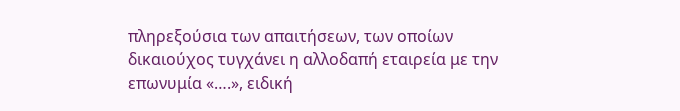πληρεξούσια των απαιτήσεων, των οποίων δικαιούχος τυγχάνει η αλλοδαπή εταιρεία με την επωνυμία «….», ειδική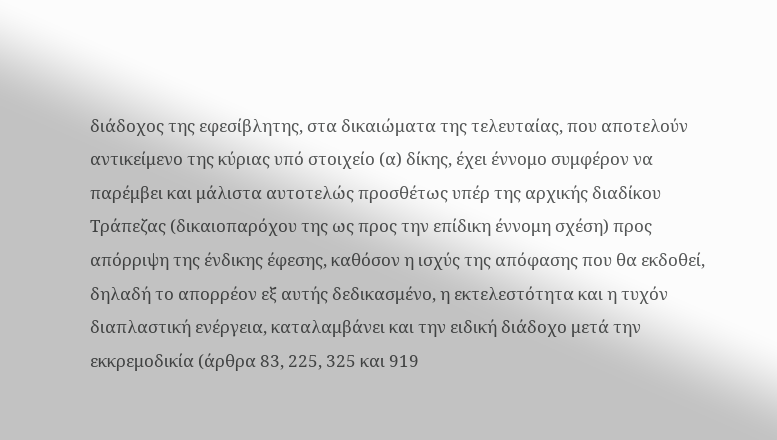διάδοχος της εφεσίβλητης, στα δικαιώματα της τελευταίας, που αποτελούν αντικείμενο της κύριας υπό στοιχείο (α) δίκης, έχει έννομο συμφέρον να παρέμβει και μάλιστα αυτοτελώς προσθέτως υπέρ της αρχικής διαδίκου Τράπεζας (δικαιοπαρόχου της ως προς την επίδικη έννομη σχέση) προς απόρριψη της ένδικης έφεσης, καθόσον η ισχύς της απόφασης που θα εκδοθεί, δηλαδή το απορρέον εξ αυτής δεδικασμένο, η εκτελεστότητα και η τυχόν διαπλαστική ενέργεια, καταλαμβάνει και την ειδική διάδοχο μετά την εκκρεμοδικία (άρθρα 83, 225, 325 και 919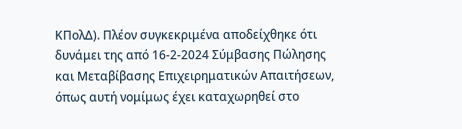ΚΠολΔ). Πλέον συγκεκριμένα αποδείχθηκε ότι δυνάμει της από 16-2-2024 Σύμβασης Πώλησης και Μεταβίβασης Επιχειρηματικών Απαιτήσεων, όπως αυτή νομίμως έχει καταχωρηθεί στο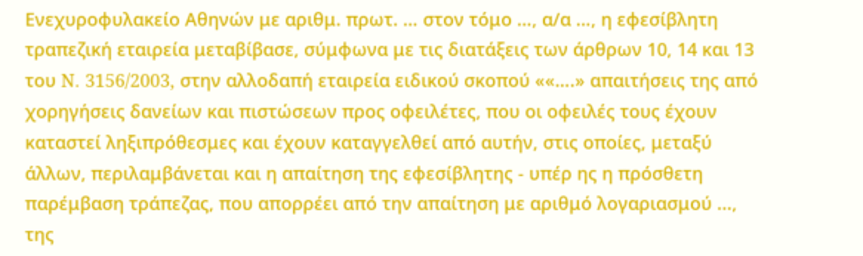Ενεχυροφυλακείο Αθηνών με αριθμ. πρωτ. … στον τόμο …, α/α …, η εφεσίβλητη τραπεζική εταιρεία μεταβίβασε, σύμφωνα με τις διατάξεις των άρθρων 10, 14 και 13 του N. 3156/2003, στην αλλοδαπή εταιρεία ειδικού σκοπού ««….» απαιτήσεις της από χορηγήσεις δανείων και πιστώσεων προς οφειλέτες, που οι οφειλές τους έχουν καταστεί ληξιπρόθεσμες και έχουν καταγγελθεί από αυτήν, στις οποίες, μεταξύ άλλων, περιλαμβάνεται και η απαίτηση της εφεσίβλητης - υπέρ ης η πρόσθετη παρέμβαση τράπεζας, που απορρέει από την απαίτηση με αριθμό λογαριασμού ..., της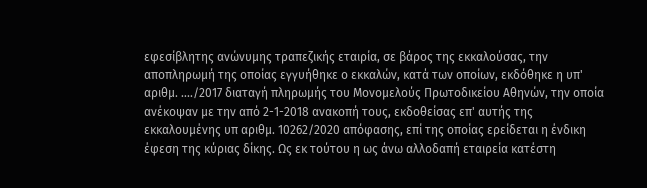εφεσίβλητης ανώνυμης τραπεζικής εταιρία, σε βάρος της εκκαλούσας, την αποπληρωμή της οποίας εγγυήθηκε ο εκκαλών, κατά των οποίων, εκδόθηκε η υπ' αριθμ. ..../2017 διαταγή πληρωμής του Μονομελούς Πρωτοδικείου Αθηνών, την οποία ανέκοψαν με την από 2-1-2018 ανακοπή τους, εκδοθείσας επ' αυτής της εκκαλουμένης υπ αριθμ. 10262/2020 απόφασης, επί της οποίας ερείδεται η ένδικη έφεση της κύριας δίκης. Ως εκ τούτου η ως άνω αλλοδαπή εταιρεία κατέστη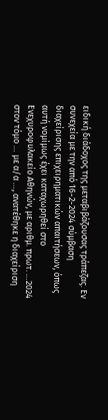ειδική διάδοχος της μεταβιβάζουσας τράπεζας. Εν συνεχεία με την από 16-2-2024 σύμβαση διαχείρισης επιχειρηματικών απαιτήσεων, όπως αυτή νομίμως έχει καταχωρηθεί στο Ενεχυροφυλακείο Αθηνών, με αριθμ. πρωτ. …2024 στον τόμο … με α/α …, ανατέθηκε η διαχείριση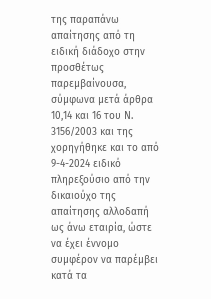της παραπάνω απαίτησης από τη ειδική διάδοχο στην προσθέτως παρεμβαίνουσα, σύμφωνα μετά άρθρα 10,14 και 16 του Ν. 3156/2003 και της χορηγήθηκε και το από 9-4-2024 ειδικό πληρεξούσιο από την δικαιούχο της απαίτησης αλλοδαπή ως άνω εταιρία, ώστε να έχει έννομο συμφέρον να παρέμβει κατά τα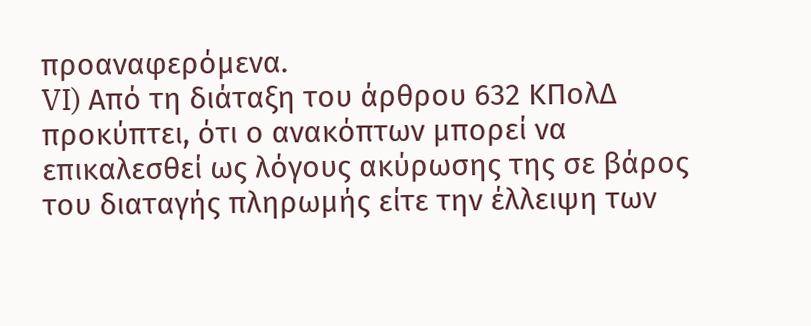προαναφερόμενα.
VI) Από τη διάταξη του άρθρου 632 ΚΠολΔ προκύπτει, ότι ο ανακόπτων μπορεί να επικαλεσθεί ως λόγους ακύρωσης της σε βάρος του διαταγής πληρωμής είτε την έλλειψη των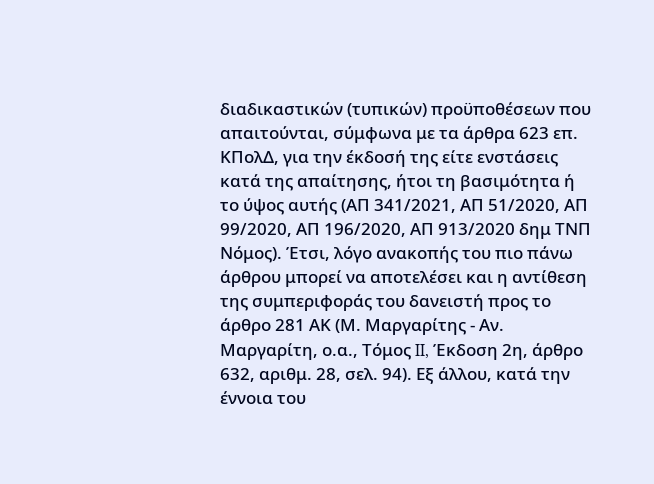διαδικαστικών (τυπικών) προϋποθέσεων που απαιτούνται, σύμφωνα με τα άρθρα 623 επ. ΚΠολΔ, για την έκδοσή της είτε ενστάσεις κατά της απαίτησης, ήτοι τη βασιμότητα ή το ύψος αυτής (ΑΠ 341/2021, ΑΠ 51/2020, ΑΠ 99/2020, ΑΠ 196/2020, ΑΠ 913/2020 δημ ΤΝΠ Νόμος). Έτσι, λόγο ανακοπής του πιο πάνω άρθρου μπορεί να αποτελέσει και η αντίθεση της συμπεριφοράς του δανειστή προς το άρθρο 281 ΑΚ (Μ. Μαργαρίτης - Αν. Μαργαρίτη, ο.α., Τόμος II, Έκδοση 2η, άρθρο 632, αριθμ. 28, σελ. 94). Εξ άλλου, κατά την έννοια του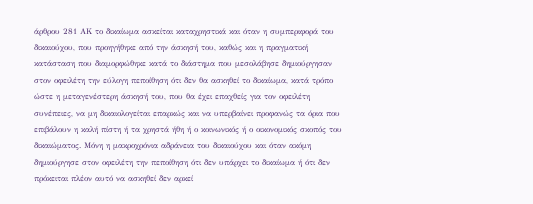άρθρου 281 ΑΚ το δικαίωμα ασκείται καταχρηστικά και όταν η συμπεριφορά του δικαιούχου, που προηγήθηκε από την άσκησή του, καθώς και η πραγματική κατάσταση που διαμορφώθηκε κατά το διάστημα που μεσολάβησε δημιούργησαν στον οφειλέτη την εύλογη πεποίθηση ότι δεν θα ασκηθεί το δικαίωμα, κατά τρόπο ώστε η μεταγενέστερη άσκησή του, που θα έχει επαχθείς για τον οφειλέτη συνέπειες, να μη δικαιολογείται επαρκώς και να υπερβαίνει προφανώς τα όρια που επιβάλουν η καλή πίστη ή τα χρηστά ήθη ή ο κοινωνικός ή ο οικονομικός σκοπός του δικαιώματος. Μόνη η μακροχρόνια αδράνεια του δικαιούχου και όταν ακόμη δημιούργησε στον οφειλέτη την πεποίθηση ότι δεν υπάρχει το δικαίωμα ή ότι δεν πρόκειται πλέον αυτό να ασκηθεί δεν αρκεί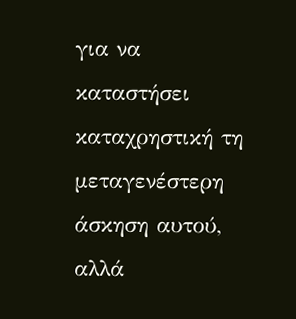για να καταστήσει καταχρηστική τη μεταγενέστερη άσκηση αυτού, αλλά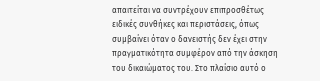απαιτείται να συντρέχουν επιπροσθέτως ειδικές συνθήκες και περιστάσεις, όπως συμβαίνει όταν ο δανειστής δεν έχει στην πραγματικότητα συμφέρον από την άσκηση του δικαιώματος του. Στο πλαίσιο αυτό ο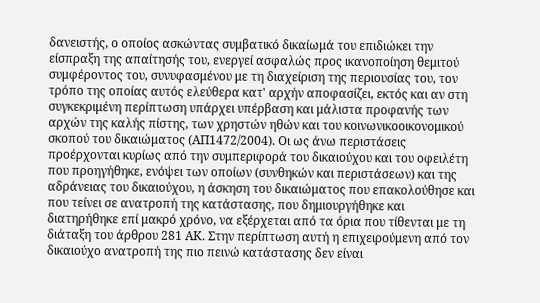δανειστής, ο οποίος ασκώντας συμβατικό δικαίωμά του επιδιώκει την είσπραξη της απαίτησής του, ενεργεί ασφαλώς προς ικανοποίηση θεμιτού συμφέροντος του, συνυφασμένου με τη διαχείριση της περιουσίας του, τον τρόπο της οποίας αυτός ελεύθερα κατ' αρχήν αποφασίζει, εκτός και αν στη συγκεκριμένη περίπτωση υπάρχει υπέρβαση και μάλιστα προφανής των αρχών της καλής πίστης, των χρηστών ηθών και του κοινωνικοοικονομικού σκοπού του δικαιώματος (ΑΠ1472/2004). Οι ως άνω περιστάσεις προέρχονται κυρίως από την συμπεριφορά του δικαιούχου και του οφειλέτη που προηγήθηκε, ενόψει των οποίων (συνθηκών και περιστάσεων) και της αδράνειας του δικαιούχου, η άσκηση του δικαιώματος που επακολούθησε και που τείνει σε ανατροπή της κατάστασης, που δημιουργήθηκε και διατηρήθηκε επί μακρό χρόνο, να εξέρχεται από τα όρια που τίθενται με τη διάταξη του άρθρου 281 ΑΚ. Στην περίπτωση αυτή η επιχειρούμενη από τον δικαιούχο ανατροπή της πιο πεινώ κατάστασης δεν είναι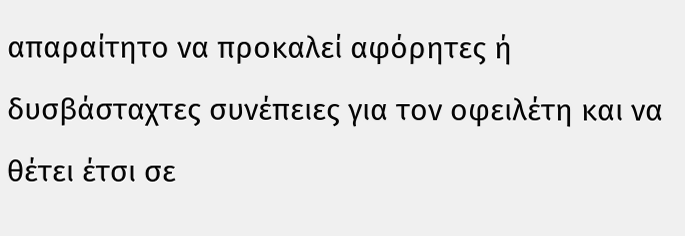απαραίτητο να προκαλεί αφόρητες ή δυσβάσταχτες συνέπειες για τον οφειλέτη και να θέτει έτσι σε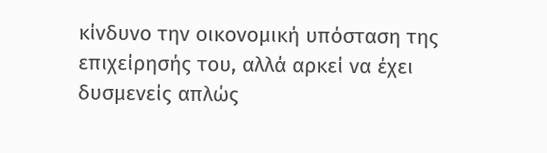κίνδυνο την οικονομική υπόσταση της επιχείρησής του, αλλά αρκεί να έχει δυσμενείς απλώς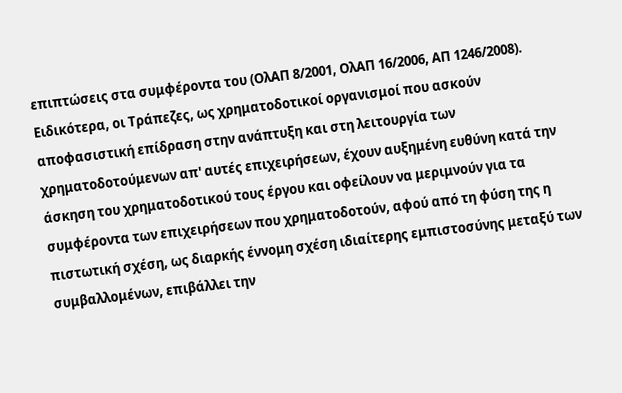επιπτώσεις στα συμφέροντα του (ΟλΑΠ 8/2001, ΟλΑΠ 16/2006, ΑΠ 1246/2008). Ειδικότερα, οι Τράπεζες, ως χρηματοδοτικοί οργανισμοί που ασκούν αποφασιστική επίδραση στην ανάπτυξη και στη λειτουργία των χρηματοδοτούμενων απ' αυτές επιχειρήσεων, έχουν αυξημένη ευθύνη κατά την άσκηση του χρηματοδοτικού τους έργου και οφείλουν να μεριμνούν για τα συμφέροντα των επιχειρήσεων που χρηματοδοτούν, αφού από τη φύση της η πιστωτική σχέση, ως διαρκής έννομη σχέση ιδιαίτερης εμπιστοσύνης μεταξύ των συμβαλλομένων, επιβάλλει την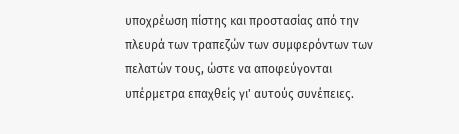υποχρέωση πίστης και προστασίας από την πλευρά των τραπεζών των συμφερόντων των πελατών τους, ώστε να αποφεύγονται υπέρμετρα επαχθείς γι' αυτούς συνέπειες.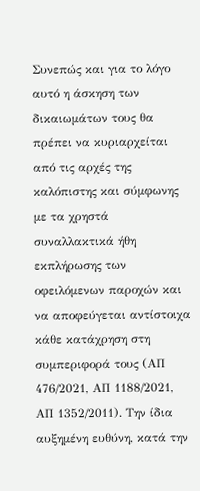Συνεπώς και για το λόγο αυτό η άσκηση των δικαιωμάτων τους θα πρέπει να κυριαρχείται από τις αρχές της καλόπιστης και σύμφωνης με τα χρηστά συναλλακτικά ήθη εκπλήρωσης των οφειλόμενων παροχών και να αποφεύγεται αντίστοιχα κάθε κατάχρηση στη συμπεριφορά τους (ΑΠ 476/2021, ΑΠ 1188/2021, ΑΠ 1352/2011). Την ίδια αυξημένη ευθύνη, κατά την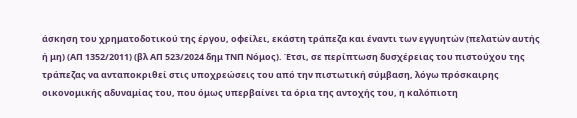άσκηση του χρηματοδοτικού της έργου, οφείλει, εκάστη τράπεζα και έναντι των εγγυητών (πελατών αυτής ή μη) (ΑΠ 1352/2011) (βλ ΑΠ 523/2024 δημ ΤΝΠ Νόμος). Έτσι, σε περίπτωση δυσχέρειας του πιστούχου της τράπεζας να ανταποκριθεί στις υποχρεώσεις του από την πιστωτική σύμβαση, λόγω πρόσκαιρης οικονομικής αδυναμίας του, που όμως υπερβαίνει τα όρια της αντοχής του, η καλόπιοτη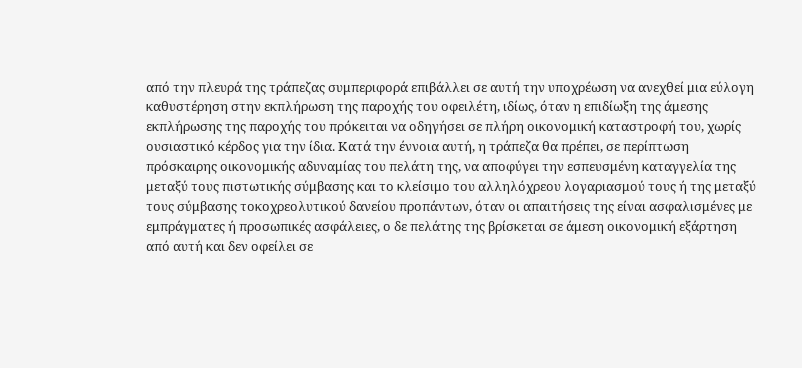από την πλευρά της τράπεζας συμπεριφορά επιβάλλει σε αυτή την υποχρέωση να ανεχθεί μια εύλογη καθυστέρηση στην εκπλήρωση της παροχής του οφειλέτη, ιδίως, όταν η επιδίωξη της άμεσης εκπλήρωσης της παροχής του πρόκειται να οδηγήσει σε πλήρη οικονομική καταστροφή του, χωρίς ουσιαστικό κέρδος για την ίδια. Κατά την έννοια αυτή, η τράπεζα θα πρέπει, σε περίπτωση πρόσκαιρης οικονομικής αδυναμίας του πελάτη της, να αποφύγει την εσπευσμένη καταγγελία της μεταξύ τους πιστωτικής σύμβασης και το κλείσιμο του αλληλόχρεου λογαριασμού τους ή της μεταξύ τους σύμβασης τοκοχρεολυτικού δανείου προπάντων, όταν οι απαιτήσεις της είναι ασφαλισμένες με εμπράγματες ή προσωπικές ασφάλειες, ο δε πελάτης της βρίσκεται σε άμεση οικονομική εξάρτηση από αυτή και δεν οφείλει σε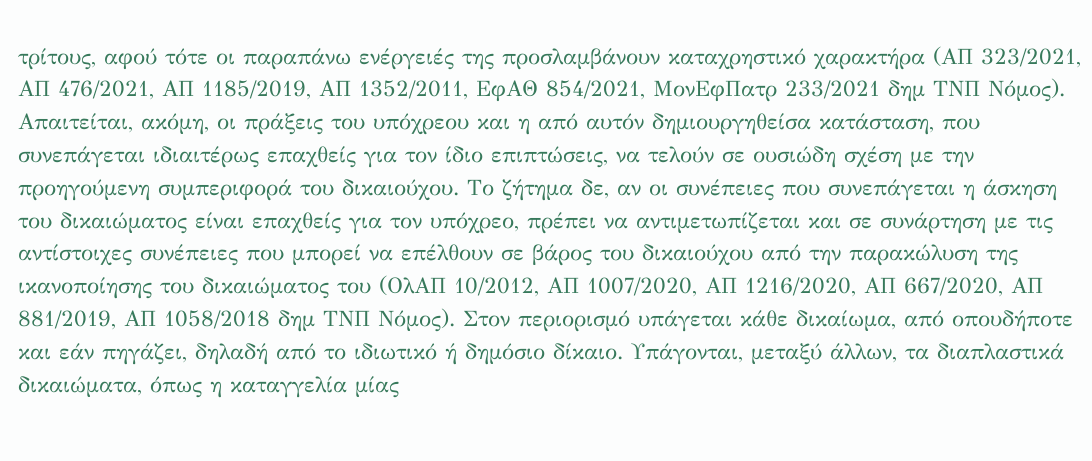τρίτους, αφού τότε οι παραπάνω ενέργειές της προσλαμβάνουν καταχρηστικό χαρακτήρα (ΑΠ 323/2021, ΑΠ 476/2021, ΑΠ 1185/2019, ΑΠ 1352/2011, ΕφΑΘ 854/2021, ΜονΕφΠατρ 233/2021 δημ ΤΝΠ Νόμος). Απαιτείται, ακόμη, οι πράξεις του υπόχρεου και η από αυτόν δημιουργηθείσα κατάσταση, που συνεπάγεται ιδιαιτέρως επαχθείς για τον ίδιο επιπτώσεις, να τελούν σε ουσιώδη σχέση με την προηγούμενη συμπεριφορά του δικαιούχου. Το ζήτημα δε, αν οι συνέπειες που συνεπάγεται η άσκηση του δικαιώματος είναι επαχθείς για τον υπόχρεο, πρέπει να αντιμετωπίζεται και σε συνάρτηση με τις αντίστοιχες συνέπειες που μπορεί να επέλθουν σε βάρος του δικαιούχου από την παρακώλυση της ικανοποίησης του δικαιώματος του (ΟλΑΠ 10/2012, ΑΠ 1007/2020, ΑΠ 1216/2020, ΑΠ 667/2020, ΑΠ 881/2019, ΑΠ 1058/2018 δημ ΤΝΠ Νόμος). Στον περιορισμό υπάγεται κάθε δικαίωμα, από οπουδήποτε και εάν πηγάζει, δηλαδή από το ιδιωτικό ή δημόσιο δίκαιο. Υπάγονται, μεταξύ άλλων, τα διαπλαστικά δικαιώματα, όπως η καταγγελία μίας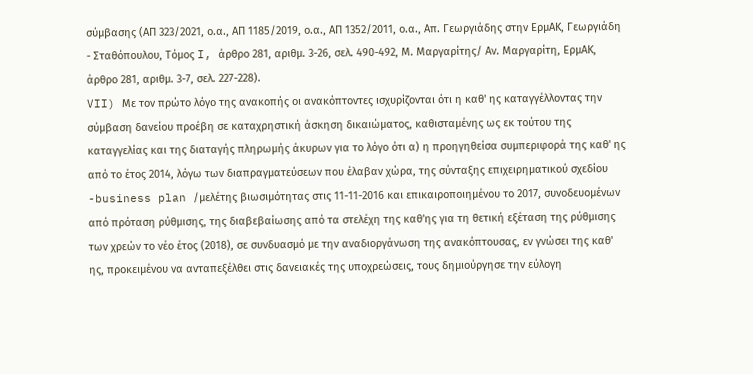σύμβασης (ΑΠ 323/2021, ο.α., ΑΠ 1185/2019, ο.α., ΑΠ 1352/2011, ο.α., Απ. Γεωργιάδης στην ΕρμΑΚ, Γεωργιάδη - Σταθόπουλου, Τόμος I, άρθρο 281, αριθμ. 3-26, σελ. 490-492, Μ. Μαργαρίτης/ Αν. Μαργαρίτη, ΕρμΑΚ, άρθρο 281, αριθμ. 3-7, σελ. 227-228).
VII) Με τον πρώτο λόγο της ανακοπής οι ανακόπτοντες ισχυρίζονται ότι η καθ' ης καταγγέλλοντας την σύμβαση δανείου προέβη σε καταχρηστική άσκηση δικαιώματος, καθισταμένης ως εκ τούτου της καταγγελίας και της διαταγής πληρωμής άκυρων για το λόγο ότι α) η προηγηθείσα συμπεριφορά της καθ' ης από το έτος 2014, λόγω των διαπραγματεύσεων που έλαβαν χώρα, της σύνταξης επιχειρηματικού σχεδίου -business plan /μελέτης βιωσιμότητας στις 11-11-2016 και επικαιροποιημένου το 2017, συνοδευομένων από πρόταση ρύθμισης, της διαβεβαίωσης από τα στελέχη της καθ'ης για τη θετική εξέταση της ρύθμισης των χρεών το νέο έτος (2018), σε συνδυασμό με την αναδιοργάνωση της ανακόπτουσας, εν γνώσει της καθ' ης, προκειμένου να ανταπεξέλθει στις δανειακές της υποχρεώσεις, τους δημιούργησε την εύλογη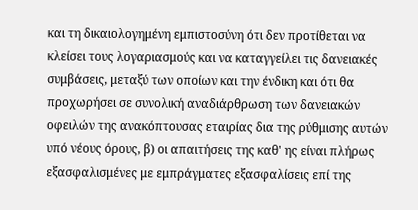και τη δικαιολογημένη εμπιστοσύνη ότι δεν προτίθεται να κλείσει τους λογαριασμούς και να καταγγείλει τις δανειακές συμβάσεις, μεταξύ των οποίων και την ένδικη και ότι θα προχωρήσει σε συνολική αναδιάρθρωση των δανειακών οφειλών της ανακόπτουσας εταιρίας δια της ρύθμισης αυτών υπό νέους όρους, β) οι απαιτήσεις της καθ' ης είναι πλήρως εξασφαλισμένες με εμπράγματες εξασφαλίσεις επί της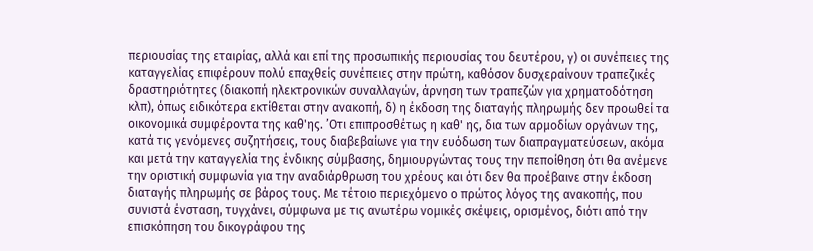περιουσίας της εταιρίας, αλλά και επί της προσωπικής περιουσίας του δευτέρου, γ) οι συνέπειες της καταγγελίας επιφέρουν πολύ επαχθείς συνέπειες στην πρώτη, καθόσον δυσχεραίνουν τραπεζικές δραστηριότητες (διακοπή ηλεκτρονικών συναλλαγών, άρνηση των τραπεζών για χρηματοδότηση κλπ), όπως ειδικότερα εκτίθεται στην ανακοπή, δ) η έκδοση της διαταγής πληρωμής δεν προωθεί τα οικονομικά συμφέροντα της καθ'ης. ’Οτι επιπροσθέτως η καθ' ης, δια των αρμοδίων οργάνων της, κατά τις γενόμενες συζητήσεις, τους διαβεβαίωνε για την ευόδωση των διαπραγματεύσεων, ακόμα και μετά την καταγγελία της ένδικης σύμβασης, δημιουργώντας τους την πεποίθηση ότι θα ανέμενε την οριστική συμφωνία για την αναδιάρθρωση του χρέους και ότι δεν θα προέβαινε στην έκδοση διαταγής πληρωμής σε βάρος τους. Με τέτοιο περιεχόμενο ο πρώτος λόγος της ανακοπής, που συνιστά ένσταση, τυγχάνει, σύμφωνα με τις ανωτέρω νομικές σκέψεις, ορισμένος, διότι από την επισκόπηση του δικογράφου της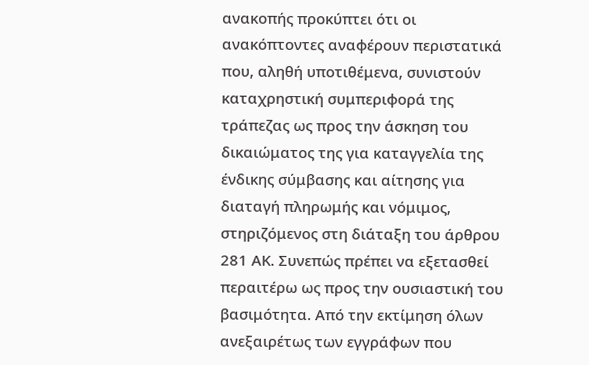ανακοπής προκύπτει ότι οι ανακόπτοντες αναφέρουν περιστατικά που, αληθή υποτιθέμενα, συνιστούν καταχρηστική συμπεριφορά της τράπεζας ως προς την άσκηση του δικαιώματος της για καταγγελία της ένδικης σύμβασης και αίτησης για διαταγή πληρωμής και νόμιμος, στηριζόμενος στη διάταξη του άρθρου 281 ΑΚ. Συνεπώς πρέπει να εξετασθεί περαιτέρω ως προς την ουσιαστική του βασιμότητα. Από την εκτίμηση όλων ανεξαιρέτως των εγγράφων που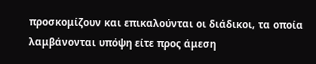προσκομίζουν και επικαλούνται οι διάδικοι, τα οποία λαμβάνονται υπόψη είτε προς άμεση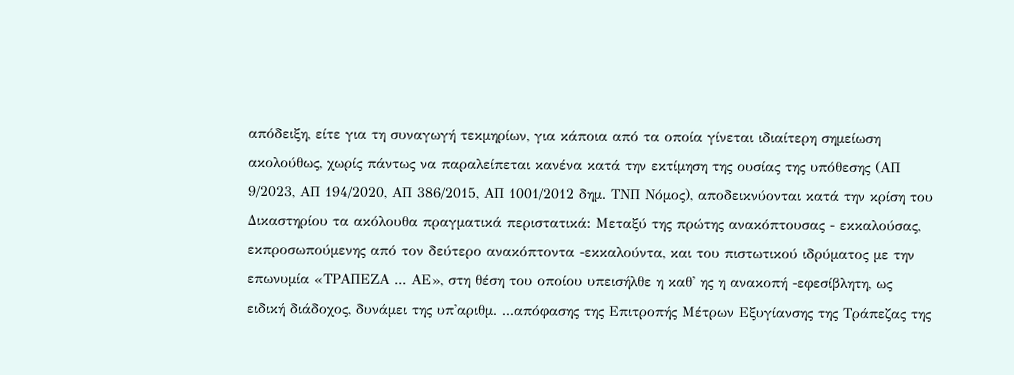απόδειξη, είτε για τη συναγωγή τεκμηρίων, για κάποια από τα οποία γίνεται ιδιαίτερη σημείωση ακολούθως, χωρίς πάντως να παραλείπεται κανένα κατά την εκτίμηση της ουσίας της υπόθεσης (ΑΠ 9/2023, ΑΠ 194/2020, ΑΠ 386/2015, ΑΠ 1001/2012 δημ. ΤΝΠ Νόμος), αποδεικνύονται κατά την κρίση του Δικαστηρίου τα ακόλουθα πραγματικά περιστατικά: Μεταξύ της πρώτης ανακόπτουσας - εκκαλούσας, εκπροσωπούμενης από τον δεύτερο ανακόπτοντα -εκκαλούντα, και του πιστωτικού ιδρύματος με την επωνυμία «ΤΡΑΠΕΖΑ ... ΑΕ», στη θέση του οποίου υπεισήλθε η καθ' ης η ανακοπή -εφεσίβλητη, ως ειδική διάδοχος, δυνάμει της υπ'αριθμ. ...απόφασης της Επιτροπής Μέτρων Εξυγίανσης της Τράπεζας της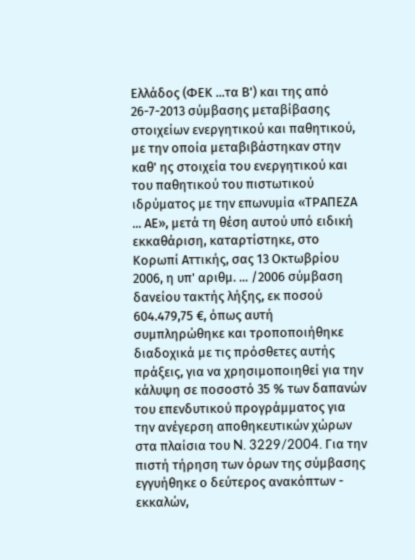Ελλάδος (ΦΕΚ ...τα Β') και της από 26-7-2013 σύμβασης μεταβίβασης στοιχείων ενεργητικού και παθητικού, με την οποία μεταβιβάστηκαν στην καθ' ης στοιχεία του ενεργητικού και του παθητικού του πιστωτικού ιδρύματος με την επωνυμία «ΤΡΑΠΕΖΑ ... ΑΕ», μετά τη θέση αυτού υπό ειδική εκκαθάριση, καταρτίστηκε, στο Κορωπί Αττικής, σας 13 Οκτωβρίου 2006, η υπ' αριθμ. ... /2006 σύμβαση δανείου τακτής λήξης, εκ ποσού 604.479,75 €, όπως αυτή συμπληρώθηκε και τροποποιήθηκε διαδοχικά με τις πρόσθετες αυτής πράξεις, για να χρησιμοποιηθεί για την κάλυψη σε ποσοστό 35 % των δαπανών του επενδυτικού προγράμματος για την ανέγερση αποθηκευτικών χώρων στα πλαίσια του N. 3229/2004. Για την πιστή τήρηση των όρων της σύμβασης εγγυήθηκε ο δεύτερος ανακόπτων - εκκαλών,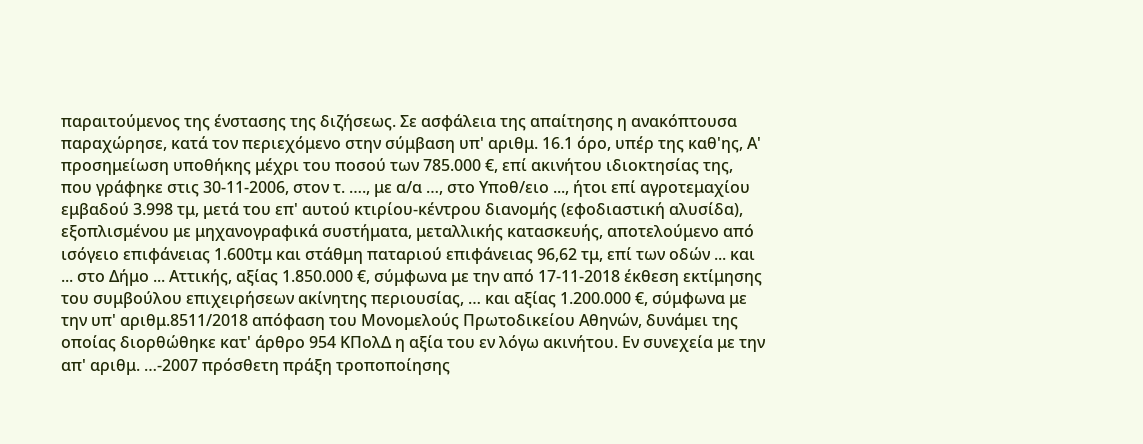παραιτούμενος της ένστασης της διζήσεως. Σε ασφάλεια της απαίτησης η ανακόπτουσα παραχώρησε, κατά τον περιεχόμενο στην σύμβαση υπ' αριθμ. 16.1 όρο, υπέρ της καθ'ης, Α' προσημείωση υποθήκης μέχρι του ποσού των 785.000 €, επί ακινήτου ιδιοκτησίας της, που γράφηκε στις 30-11-2006, στον τ. …., με α/α …, στο Υποθ/ειο ..., ήτοι επί αγροτεμαχίου εμβαδού 3.998 τμ, μετά του επ' αυτού κτιρίου-κέντρου διανομής (εφοδιαστική αλυσίδα), εξοπλισμένου με μηχανογραφικά συστήματα, μεταλλικής κατασκευής, αποτελούμενο από ισόγειο επιφάνειας 1.600τμ και στάθμη παταριού επιφάνειας 96,62 τμ, επί των οδών ... και ... στο Δήμο ... Αττικής, αξίας 1.850.000 €, σύμφωνα με την από 17-11-2018 έκθεση εκτίμησης του συμβούλου επιχειρήσεων ακίνητης περιουσίας, … και αξίας 1.200.000 €, σύμφωνα με την υπ' αριθμ.8511/2018 απόφαση του Μονομελούς Πρωτοδικείου Αθηνών, δυνάμει της οποίας διορθώθηκε κατ' άρθρο 954 ΚΠολΔ η αξία του εν λόγω ακινήτου. Εν συνεχεία με την απ' αριθμ. …-2007 πρόσθετη πράξη τροποποίησης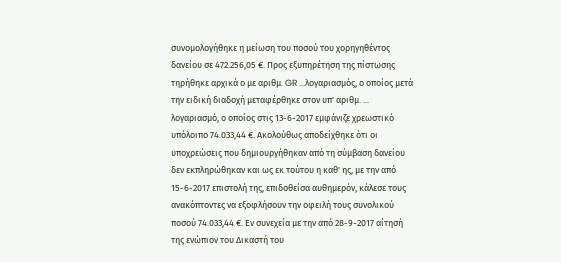συνομολογήθηκε η μείωση του ποσού του χορηγηθέντος δανείου σε 472.256,05 €. Προς εξυπηρέτηση της πίστωσης τηρήθηκε αρχικά ο με αριθμ. GR ...λογαριασμός, ο οποίος μετά την ειδική διαδοχή μεταφέρθηκε στον υπ' αριθμ. ... λογαριασμό, ο οποίος στις 13-6-2017 εμφάνιζε χρεωστικό υπόλοιπο 74.033,44 €. Ακολούθως αποδείχθηκε ότι οι υποχρεώσεις που δημιουργήθηκαν από τη σύμβαση δανείου δεν εκπληρώθηκαν και ως εκ τούτου η καθ' ης, με την από 15-6-2017 επιστολή της, επιδοθείσα αυθημερόν, κάλεσε τους ανακόπτοντες να εξοφλήσουν την οφειλή τους συνολικού ποσού 74.033,44 €. Εν συνεχεία με την από 28-9-2017 αίτησή της ενώπιον του Δικαστή του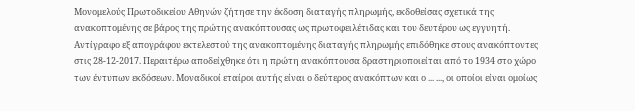Μονομελούς Πρωτοδικείου Αθηνών ζήτησε την έκδοση διαταγής πληρωμής, εκδοθείσας σχετικά της ανακοπτομένης σε βάρος της πρώτης ανακόπτουσας ως πρωτοφειλέτιδας και του δευτέρου ως εγγυητή. Αντίγραφο εξ απογράφου εκτελεστού της ανακοπτομένης διαταγής πληρωμής επιδόθηκε στους ανακόπτοντες στις 28-12-2017. Περαιτέρω αποδείχθηκε ότι η πρώτη ανακόπτουσα δραστηριοποιείται από το 1934 στο χώρο των έντυπων εκδόσεων. Μοναδικοί εταίροι αυτής είναι ο δεύτερος ανακόπτων και ο ... ..., οι οποίοι είναι ομοίως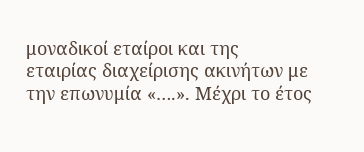μοναδικοί εταίροι και της εταιρίας διαχείρισης ακινήτων με την επωνυμία «….». Μέχρι το έτος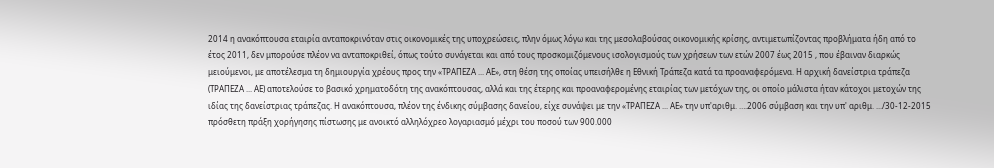2014 η ανακόπτουσα εταιρία ανταποκρινόταν στις οικονομικές της υποχρεώσεις, πλην όμως λόγω και της μεσολαβούσας οικονομικής κρίσης, αντιμετωπίζοντας προβλήματα ήδη από το έτος 2011, δεν μπορούσε πλέον να ανταποκριθεί, όπως τούτο συνάγεται και από τους προσκομιζόμενους ισολογισμούς των χρήσεων των ετών 2007 έως 2015 , που έβαιναν διαρκώς μειούμενοι, με αποτέλεσμα τη δημιουργία χρέους προς την «ΤΡΑΠΕΖΑ ... ΑΕ», στη θέση της οποίας υπεισήλθε η Εθνική Τράπεζα κατά τα προαναφερόμενα. Η αρχική δανείστρια τράπεζα (ΤΡΑΠΕΖΑ ... ΑΕ) αποτελούσε το βασικό χρηματοδότη της ανακόπτουσας, αλλά και της έτερης και προαναφερομένης εταιρίας των μετόχων της, οι οποίο μάλιστα ήταν κάτοχοι μετοχών της ιδίας της δανείστριας τράπεζας. Η ανακόπτουσα, πλέον της ένδικης σύμβασης δανείου, είχε συνάψει με την «ΤΡΑΠΕΖΑ ... ΑΕ» την υπ'αριθμ. ….2006 σύμβαση και την υπ' αριθμ. .../30-12-2015 πρόσθετη πράξη χορήγησης πίστωσης με ανοικτό αλληλόχρεο λογαριασμό μέχρι του ποσού των 900.000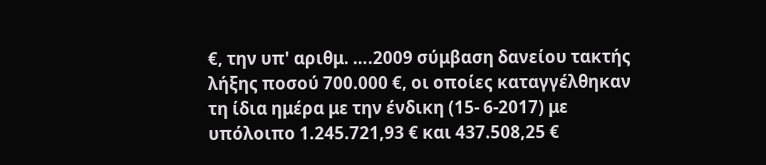€, την υπ' αριθμ. ….2009 σύμβαση δανείου τακτής λήξης ποσού 700.000 €, οι οποίες καταγγέλθηκαν τη ίδια ημέρα με την ένδικη (15- 6-2017) με υπόλοιπο 1.245.721,93 € και 437.508,25 €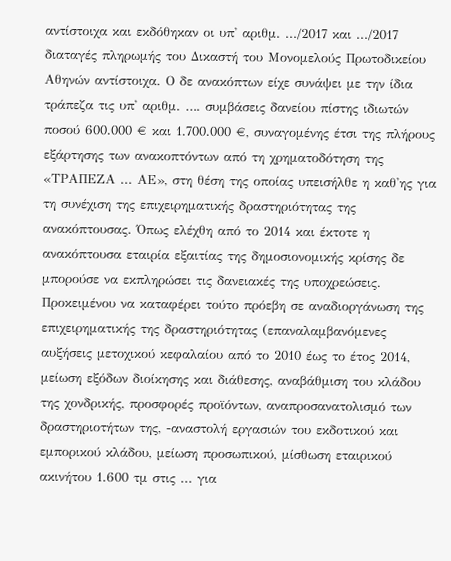αντίστοιχα και εκδόθηκαν οι υπ' αριθμ. .../2017 και .../2017 διαταγές πληρωμής του Δικαστή του Μονομελούς Πρωτοδικείου Αθηνών αντίστοιχα. Ο δε ανακόπτων είχε συνάψει με την ίδια τράπεζα τις υπ' αριθμ. …. συμβάσεις δανείου πίστης ιδιωτών ποσού 600.000 € και 1.700.000 €, συναγομένης έτσι της πλήρους εξάρτησης των ανακοπτόντων από τη χρηματοδότηση της «ΤΡΑΠΕΖΑ ... ΑΕ», στη θέση της οποίας υπεισήλθε η καθ'ης για τη συνέχιση της επιχειρηματικής δραστηριότητας της ανακόπτουσας. Όπως ελέχθη από το 2014 και έκτοτε η ανακόπτουσα εταιρία εξαιτίας της δημοσιονομικής κρίσης δε μπορούσε να εκπληρώσει τις δανειακές της υποχρεώσεις. Προκειμένου να καταφέρει τούτο πρόεβη σε αναδιοργάνωση της επιχειρηματικής της δραστηριότητας (επαναλαμβανόμενες αυξήσεις μετοχικού κεφαλαίου από το 2010 έως το έτος 2014, μείωση εξόδων διοίκησης και διάθεσης, αναβάθμιση του κλάδου της χονδρικής, προσφορές προϊόντων, αναπροσανατολισμό των δραστηριοτήτων της, -αναστολή εργασιών του εκδοτικού και εμπορικού κλάδου, μείωση προσωπικού, μίσθωση εταιρικού ακινήτου 1.600 τμ στις ... για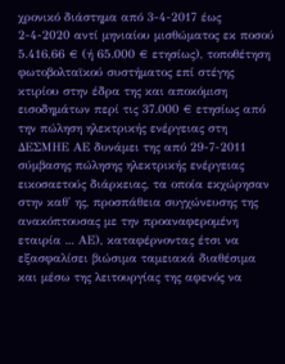χρονικό διάστημα από 3-4-2017 έως 2-4-2020 αντί μηνιαίου μισθώματος εκ ποσού 5.416,66 € (ή 65.000 € ετησίως), τοποθέτηση φωτοβολταϊκού συστήματος επί στέγης κτιρίου στην έδρα της και αποκόμιση εισοδημάτων περί τις 37.000 € ετησίως από την πώληση ηλεκτρικής ενέργειας στη ΔΕΣΜΗΕ ΑΕ δυνάμει της από 29-7-2011 σύμβασης πώλησης ηλεκτρικής ενέργειας εικοσαετούς διάρκειας, τα οποία εκχώρησαν στην καθ' ης, προσπάθεια συγχώνευσης της ανακόπτουσας με την προαναφερομένη εταιρία ... ΑΕ), καταφέρνοντας έτσι να εξασφαλίσει βιώσιμα ταμειακά διαθέσιμα και μέσω της λειτουργίας της αφενός να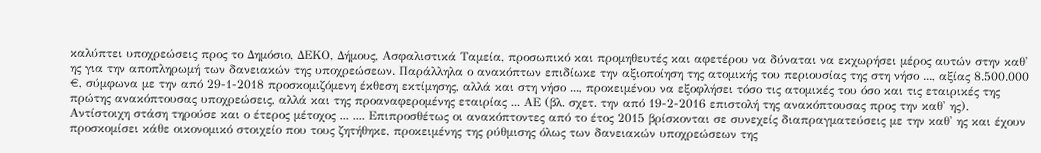καλύπτει υποχρεώσεις προς το Δημόσιο, ΔΕΚΟ, Δήμους, Ασφαλιστικά Ταμεία, προσωπικό και προμηθευτές και αφετέρου να δύναται να εκχωρήσει μέρος αυτών στην καθ' ης για την αποπληρωμή των δανειακών της υποχρεώσεων. Παράλληλα ο ανακόπτων επιδίωκε την αξιοποίηση της ατομικής του περιουσίας της στη νήσο ..., αξίας 8.500.000 €, σύμφωνα με την από 29-1-2018 προσκομιζόμενη έκθεση εκτίμησης, αλλά και στη νήσο ..., προκειμένου να εξοφλήσει τόσο τις ατομικές του όσο και τις εταιρικές της πρώτης ανακόπτουσας υποχρεώσεις, αλλά και της προαναφερομένης εταιρίας ... ΑΕ (βλ. σχετ. την από 19-2-2016 επιστολή της ανακόπτουσας προς την καθ' ης). Αντίστοιχη στάση τηρούσε και ο έτερος μέτοχος ... .... Επιπροσθέτως οι ανακόπτοντες από το έτος 2015 βρίσκονται σε συνεχείς διαπραγματεύσεις με την καθ' ης και έχουν προσκομίσει κάθε οικονομικό στοιχείο που τους ζητήθηκε, προκειμένης της ρύθμισης όλως των δανειακών υποχρεώσεων της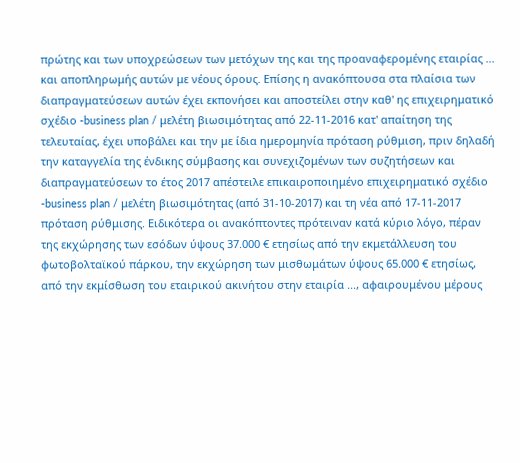πρώτης και των υποχρεώσεων των μετόχων της και της προαναφερομένης εταιρίας ... και αποπληρωμής αυτών με νέους όρους. Επίσης η ανακόπτουσα στα πλαίσια των διαπραγματεύσεων αυτών έχει εκπονήσει και αποστείλει στην καθ' ης επιχειρηματικό σχέδιο -business plan / μελέτη βιωσιμότητας από 22-11-2016 κατ' απαίτηση της τελευταίας, έχει υποβάλει και την με ίδια ημερομηνία πρόταση ρύθμιση, πριν δηλαδή την καταγγελία της ένδικης σύμβασης και συνεχιζομένων των συζητήσεων και διαπραγματεύσεων το έτος 2017 απέστειλε επικαιροποιημένο επιχειρηματικό σχέδιο -business plan / μελέτη βιωσιμότητας (από 31-10-2017) και τη νέα από 17-11-2017 πρόταση ρύθμισης. Ειδικότερα οι ανακόπτοντες πρότειναν κατά κύριο λόγο, πέραν της εκχώρησης των εσόδων ύψους 37.000 € ετησίως από την εκμετάλλευση του φωτοβολταϊκού πάρκου, την εκχώρηση των μισθωμάτων ύψους 65.000 € ετησίως, από την εκμίσθωση του εταιρικού ακινήτου στην εταιρία ..., αφαιρουμένου μέρους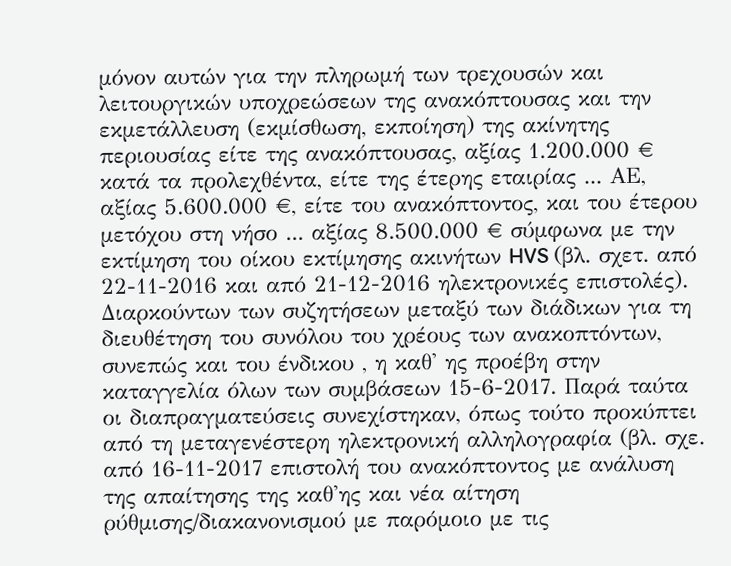μόνον αυτών για την πληρωμή των τρεχουσών και λειτουργικών υποχρεώσεων της ανακόπτουσας και την εκμετάλλευση (εκμίσθωση, εκποίηση) της ακίνητης περιουσίας είτε της ανακόπτουσας, αξίας 1.200.000 € κατά τα προλεχθέντα, είτε της έτερης εταιρίας ... ΑΕ, αξίας 5.600.000 €, είτε του ανακόπτοντος, και του έτερου μετόχου στη νήσο ... αξίας 8.500.000 € σύμφωνα με την εκτίμηση του οίκου εκτίμησης ακινήτων HVS (βλ. σχετ. από 22-11-2016 και από 21-12-2016 ηλεκτρονικές επιστολές). Διαρκούντων των συζητήσεων μεταξύ των διάδικων για τη διευθέτηση του συνόλου του χρέους των ανακοπτόντων, συνεπώς και του ένδικου , η καθ' ης προέβη στην καταγγελία όλων των συμβάσεων 15-6-2017. Παρά ταύτα οι διαπραγματεύσεις συνεχίστηκαν, όπως τούτο προκύπτει από τη μεταγενέστερη ηλεκτρονική αλληλογραφία (βλ. σχε. από 16-11-2017 επιστολή του ανακόπτοντος με ανάλυση της απαίτησης της καθ'ης και νέα αίτηση ρύθμισης/διακανονισμού με παρόμοιο με τις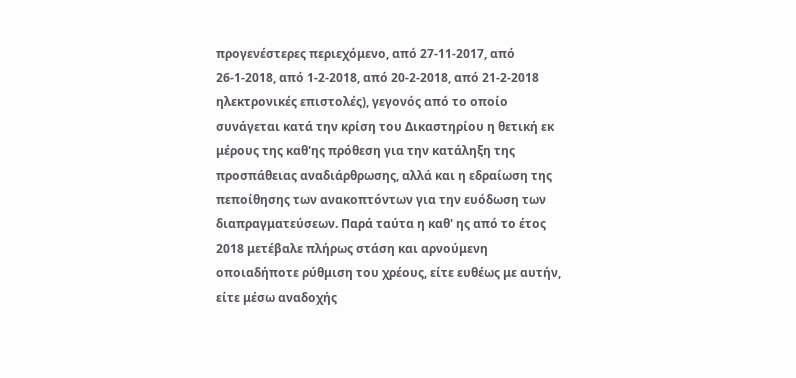προγενέστερες περιεχόμενο, από 27-11-2017, από 26-1-2018, από 1-2-2018, από 20-2-2018, από 21-2-2018 ηλεκτρονικές επιστολές), γεγονός από το οποίο συνάγεται κατά την κρίση του Δικαστηρίου η θετική εκ μέρους της καθ'ης πρόθεση για την κατάληξη της προσπάθειας αναδιάρθρωσης, αλλά και η εδραίωση της πεποίθησης των ανακοπτόντων για την ευόδωση των διαπραγματεύσεων. Παρά ταύτα η καθ' ης από το έτος 2018 μετέβαλε πλήρως στάση και αρνούμενη οποιαδήποτε ρύθμιση του χρέους, είτε ευθέως με αυτήν, είτε μέσω αναδοχής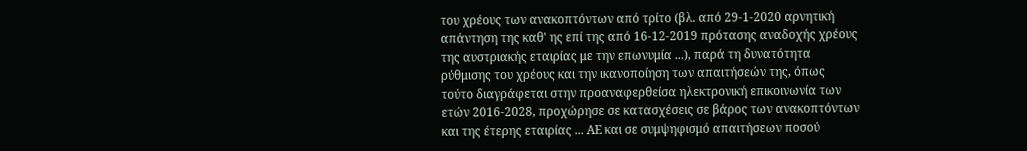του χρέους των ανακοπτόντων από τρίτο (βλ. από 29-1-2020 αρνητική απάντηση της καθ' ης επί της από 16-12-2019 πρότασης αναδοχής χρέους της αυστριακής εταιρίας με την επωνυμία ...), παρά τη δυνατότητα ρύθμισης του χρέους και την ικανοποίηση των απαιτήσεών της, όπως τούτο διαγράφεται στην προαναφερθείσα ηλεκτρονική επικοινωνία των ετών 2016-2028, προχώρησε σε κατασχέσεις σε βάρος των ανακοπτόντων και της έτερης εταιρίας ... ΑΕ και σε συμψηφισμό απαιτήσεων ποσού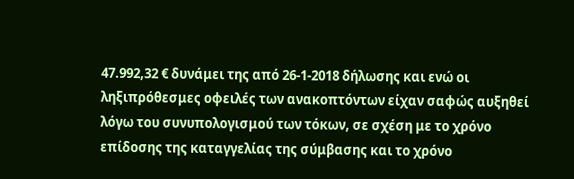47.992,32 € δυνάμει της από 26-1-2018 δήλωσης και ενώ οι ληξιπρόθεσμες οφειλές των ανακοπτόντων είχαν σαφώς αυξηθεί λόγω του συνυπολογισμού των τόκων, σε σχέση με το χρόνο επίδοσης της καταγγελίας της σύμβασης και το χρόνο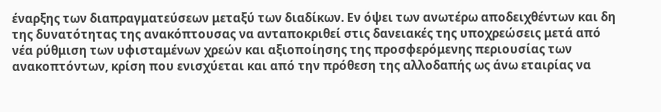έναρξης των διαπραγματεύσεων μεταξύ των διαδίκων. Εν όψει των ανωτέρω αποδειχθέντων και δη της δυνατότητας της ανακόπτουσας να ανταποκριθεί στις δανειακές της υποχρεώσεις μετά από νέα ρύθμιση των υφισταμένων χρεών και αξιοποίησης της προσφερόμενης περιουσίας των ανακοπτόντων, κρίση που ενισχύεται και από την πρόθεση της αλλοδαπής ως άνω εταιρίας να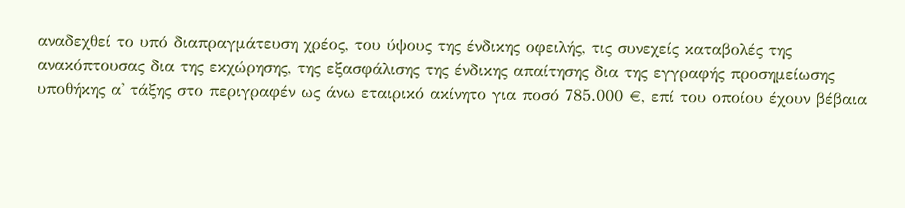αναδεχθεί το υπό διαπραγμάτευση χρέος, του ύψους της ένδικης οφειλής, τις συνεχείς καταβολές της ανακόπτουσας δια της εκχώρησης, της εξασφάλισης της ένδικης απαίτησης δια της εγγραφής προσημείωσης υποθήκης α' τάξης στο περιγραφέν ως άνω εταιρικό ακίνητο για ποσό 785.000 €, επί του οποίου έχουν βέβαια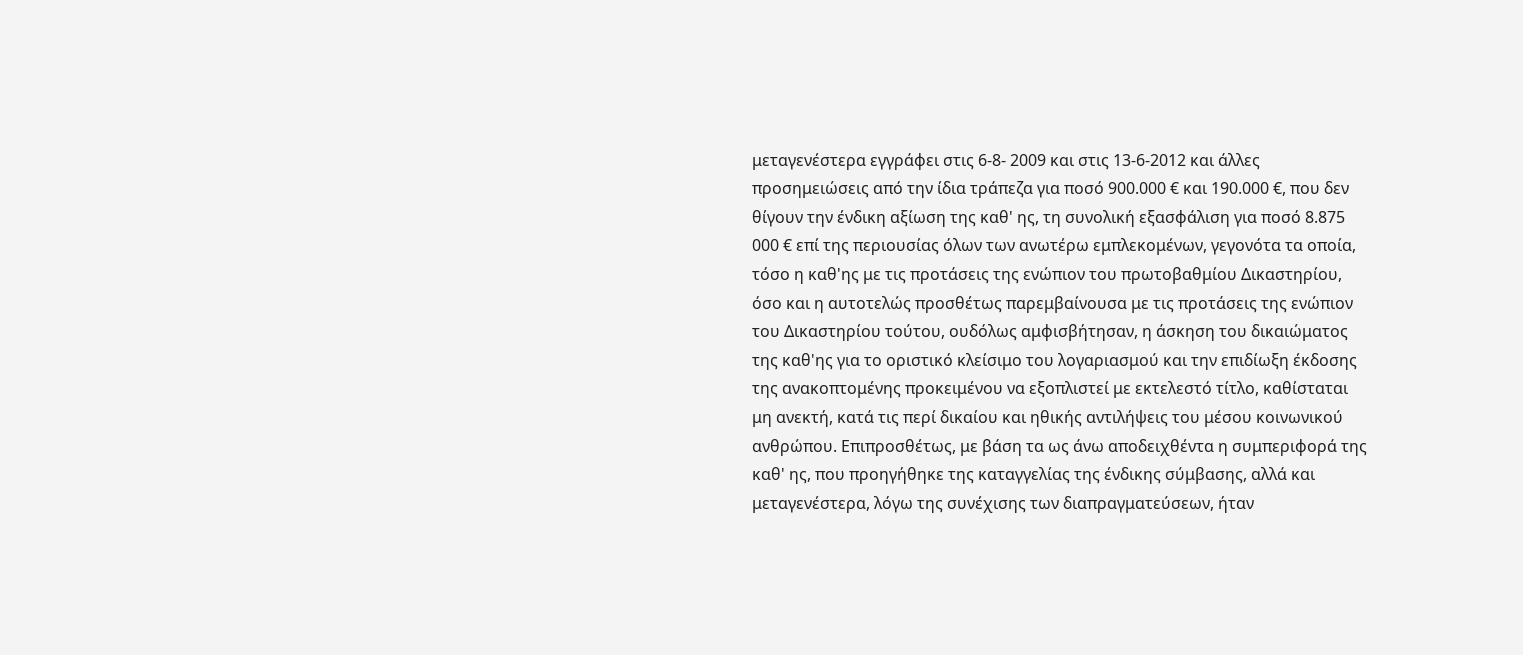μεταγενέστερα εγγράφει στις 6-8- 2009 και στις 13-6-2012 και άλλες προσημειώσεις από την ίδια τράπεζα για ποσό 900.000 € και 190.000 €, που δεν θίγουν την ένδικη αξίωση της καθ' ης, τη συνολική εξασφάλιση για ποσό 8.875 000 € επί της περιουσίας όλων των ανωτέρω εμπλεκομένων, γεγονότα τα οποία, τόσο η καθ'ης με τις προτάσεις της ενώπιον του πρωτοβαθμίου Δικαστηρίου, όσο και η αυτοτελώς προσθέτως παρεμβαίνουσα με τις προτάσεις της ενώπιον του Δικαστηρίου τούτου, ουδόλως αμφισβήτησαν, η άσκηση του δικαιώματος της καθ'ης για το οριστικό κλείσιμο του λογαριασμού και την επιδίωξη έκδοσης της ανακοπτομένης προκειμένου να εξοπλιστεί με εκτελεστό τίτλο, καθίσταται μη ανεκτή, κατά τις περί δικαίου και ηθικής αντιλήψεις του μέσου κοινωνικού ανθρώπου. Επιπροσθέτως, με βάση τα ως άνω αποδειχθέντα η συμπεριφορά της καθ' ης, που προηγήθηκε της καταγγελίας της ένδικης σύμβασης, αλλά και μεταγενέστερα, λόγω της συνέχισης των διαπραγματεύσεων, ήταν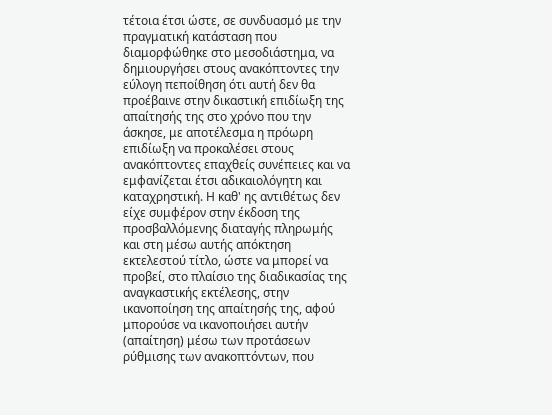τέτοια έτσι ώστε, σε συνδυασμό με την πραγματική κατάσταση που διαμορφώθηκε στο μεσοδιάστημα, να δημιουργήσει στους ανακόπτοντες την εύλογη πεποίθηση ότι αυτή δεν θα προέβαινε στην δικαστική επιδίωξη της απαίτησής της στο χρόνο που την άσκησε, με αποτέλεσμα η πρόωρη επιδίωξη να προκαλέσει στους ανακόπτοντες επαχθείς συνέπειες και να εμφανίζεται έτσι αδικαιολόγητη και καταχρηστική. Η καθ' ης αντιθέτως δεν είχε συμφέρον στην έκδοση της προσβαλλόμενης διαταγής πληρωμής και στη μέσω αυτής απόκτηση εκτελεστού τίτλο, ώστε να μπορεί να προβεί, στο πλαίσιο της διαδικασίας της αναγκαστικής εκτέλεσης, στην ικανοποίηση της απαίτησής της, αφού μπορούσε να ικανοποιήσει αυτήν (απαίτηση) μέσω των προτάσεων ρύθμισης των ανακοπτόντων, που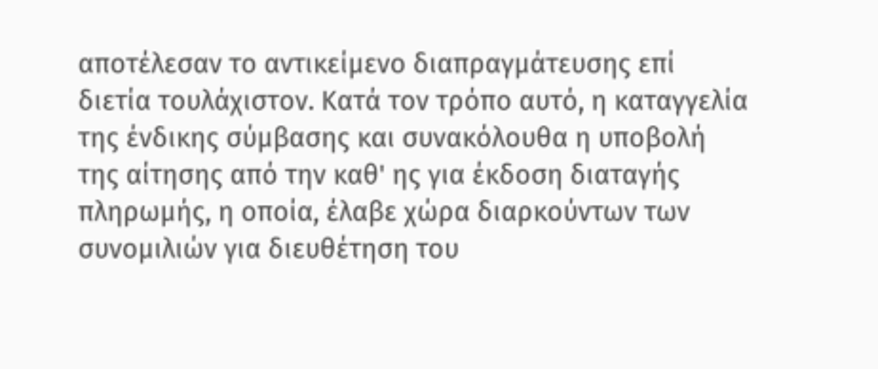αποτέλεσαν το αντικείμενο διαπραγμάτευσης επί διετία τουλάχιστον. Κατά τον τρόπο αυτό, η καταγγελία της ένδικης σύμβασης και συνακόλουθα η υποβολή της αίτησης από την καθ' ης για έκδοση διαταγής πληρωμής, η οποία, έλαβε χώρα διαρκούντων των συνομιλιών για διευθέτηση του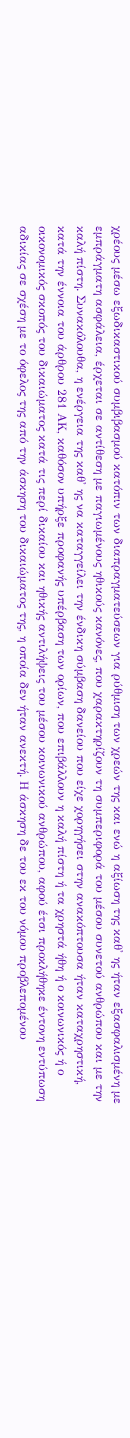χρέους μέσω εξωδικαστικού συμβιβασμού κατόπιν των διαπραγματεύσεων για ρύθμιση των χρεών της και ενώ η αξίωση της καθ' ης ήταν εξασφαλισμένη με εμπράγματη ασφάλεια, έρχεται σε αντίθεση με παγιωμένους ηθικούς κανόνες, που χαρακτηρίζουν τη συμπεριφορά του μέσου συνετού ανθρώπου και με την καλή πίστη. Συνακόλουθα, η ενέργεια της καθ' ης να καταγγείλει την ένδικη σύμβαση δανείου που είχε χορηγήσει στην ανακόπτουσα ήταν καταχρηστική, κατά την έννοια του άρθρου 281 ΑΚ, καθόσον υπήρξε προφανής υπέρβαση των ορίων, που επιβάλλουν η καλή πίστη ή τα χρηστά ήθη ή ο κοινωνικός ή ο οικονομικός σκοπός του δικαιώματος κατά τις περί δικαίου και ηθικής αντιλήψεις του μέσου κοινωνικού ανθρώπου, αφού έτσι προκλήθηκε έντονη εντύπωση αδικίας σε σχέση με το όφελος της από την άσκηση του δικαιώματος της, η οποία δεν ήταν ανεκτή. Η άσκηση δε του εκ του νόμου προβλεπομένου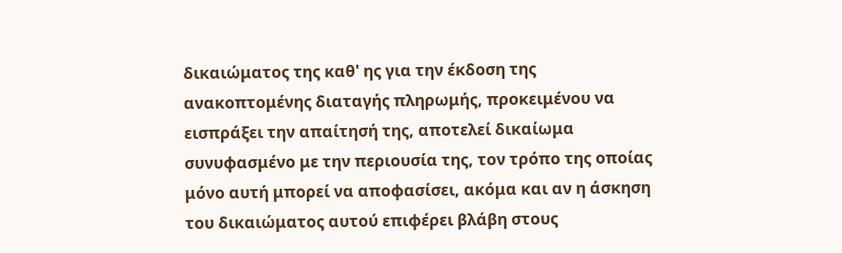δικαιώματος της καθ' ης για την έκδοση της ανακοπτομένης διαταγής πληρωμής, προκειμένου να εισπράξει την απαίτησή της, αποτελεί δικαίωμα συνυφασμένο με την περιουσία της, τον τρόπο της οποίας μόνο αυτή μπορεί να αποφασίσει, ακόμα και αν η άσκηση του δικαιώματος αυτού επιφέρει βλάβη στους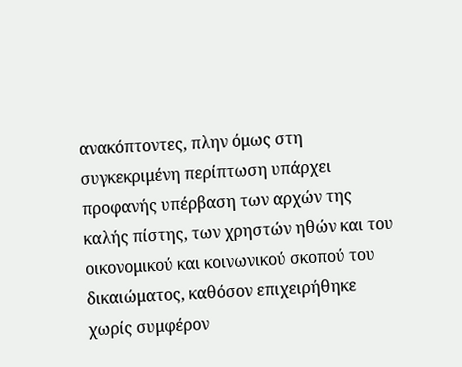ανακόπτοντες, πλην όμως στη συγκεκριμένη περίπτωση υπάρχει προφανής υπέρβαση των αρχών της καλής πίστης, των χρηστών ηθών και του οικονομικού και κοινωνικού σκοπού του δικαιώματος, καθόσον επιχειρήθηκε χωρίς συμφέρον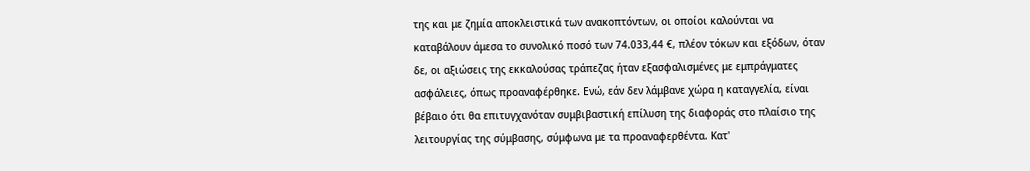της και με ζημία αποκλειστικά των ανακοπτόντων, οι οποίοι καλούνται να καταβάλουν άμεσα το συνολικό ποσό των 74.033,44 €, πλέον τόκων και εξόδων, όταν δε, οι αξιώσεις της εκκαλούσας τράπεζας ήταν εξασφαλισμένες με εμπράγματες ασφάλειες, όπως προαναφέρθηκε. Ενώ, εάν δεν λάμβανε χώρα η καταγγελία, είναι βέβαιο ότι θα επιτυγχανόταν συμβιβαστική επίλυση της διαφοράς στο πλαίσιο της λειτουργίας της σύμβασης, σύμφωνα με τα προαναφερθέντα. Κατ'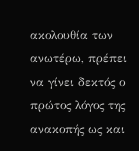ακολουθία των ανωτέρω, πρέπει να γίνει δεκτός ο πρώτος λόγος της ανακοπής ως και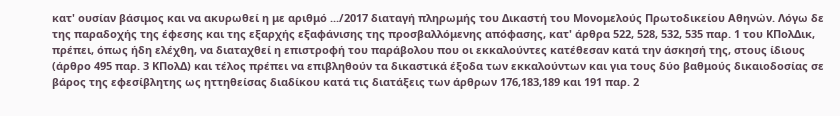κατ' ουσίαν βάσιμος και να ακυρωθεί η με αριθμό .../2017 διαταγή πληρωμής του Δικαστή του Μονομελούς Πρωτοδικείου Αθηνών. Λόγω δε της παραδοχής της έφεσης και της εξαρχής εξαφάνισης της προσβαλλόμενης απόφασης, κατ' άρθρα 522, 528, 532, 535 παρ. 1 του ΚΠολΔικ, πρέπει, όπως ήδη ελέχθη, να διαταχθεί η επιστροφή του παράβολου που οι εκκαλούντες κατέθεσαν κατά την άσκησή της, στους ίδιους (άρθρο 495 παρ. 3 ΚΠολΔ) και τέλος πρέπει να επιβληθούν τα δικαστικά έξοδα των εκκαλούντων και για τους δύο βαθμούς δικαιοδοσίας σε βάρος της εφεσίβλητης ως ηττηθείσας διαδίκου κατά τις διατάξεις των άρθρων 176,183,189 και 191 παρ. 2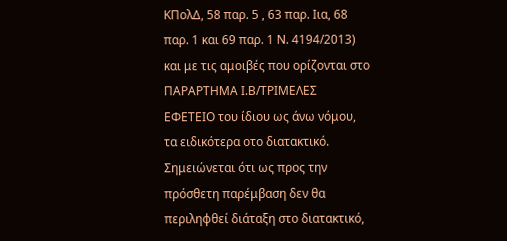ΚΠολΔ, 58 παρ. 5 , 63 παρ. Ιια, 68 παρ. 1 και 69 παρ. 1 Ν. 4194/2013) και με τις αμοιβές που ορίζονται στο ΠΑΡΑΡΤΗΜΑ Ι.Β/ΤΡΙΜΕΛΕΣ ΕΦΕΤΕΙΟ του ίδιου ως άνω νόμου, τα ειδικότερα οτο διατακτικό. Σημειώνεται ότι ως προς την πρόσθετη παρέμβαση δεν θα περιληφθεί διάταξη στο διατακτικό,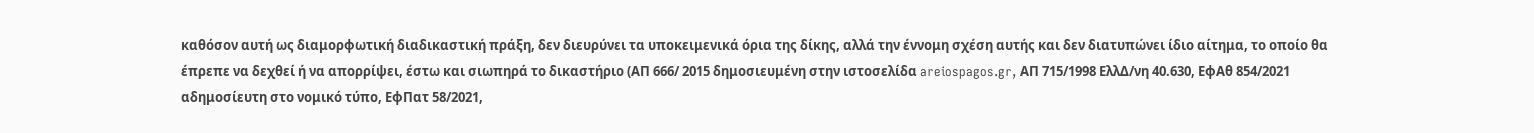καθόσον αυτή ως διαμορφωτική διαδικαστική πράξη, δεν διευρύνει τα υποκειμενικά όρια της δίκης, αλλά την έννομη σχέση αυτής και δεν διατυπώνει ίδιο αίτημα, το οποίο θα έπρεπε να δεχθεί ή να απορρίψει, έστω και σιωπηρά το δικαστήριο (ΑΠ 666/ 2015 δημοσιευμένη στην ιστοσελίδα areiospagos.gr, ΑΠ 715/1998 ΕλλΔ/νη 40.630, ΕφΑθ 854/2021 αδημοσίευτη στο νομικό τύπο, ΕφΠατ 58/2021,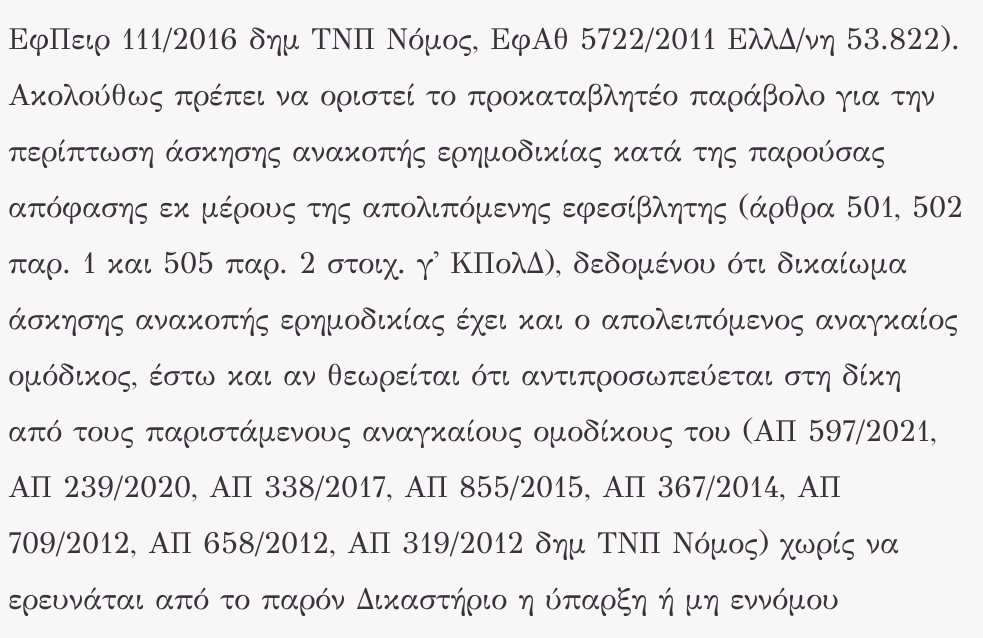ΕφΠειρ 111/2016 δημ ΤΝΠ Νόμος, ΕφΑθ 5722/2011 ΕλλΔ/νη 53.822). Ακολούθως πρέπει να οριστεί το προκαταβλητέο παράβολο για την περίπτωση άσκησης ανακοπής ερημοδικίας κατά της παρούσας απόφασης εκ μέρους της απολιπόμενης εφεσίβλητης (άρθρα 501, 502 παρ. 1 και 505 παρ. 2 στοιχ. γ' ΚΠολΔ), δεδομένου ότι δικαίωμα άσκησης ανακοπής ερημοδικίας έχει και ο απολειπόμενος αναγκαίος ομόδικος, έστω και αν θεωρείται ότι αντιπροσωπεύεται στη δίκη από τους παριστάμενους αναγκαίους ομοδίκους του (ΑΠ 597/2021, ΑΠ 239/2020, ΑΠ 338/2017, ΑΠ 855/2015, ΑΠ 367/2014, ΑΠ 709/2012, ΑΠ 658/2012, ΑΠ 319/2012 δημ ΤΝΠ Νόμος) χωρίς να ερευνάται από το παρόν Δικαστήριο η ύπαρξη ή μη εννόμου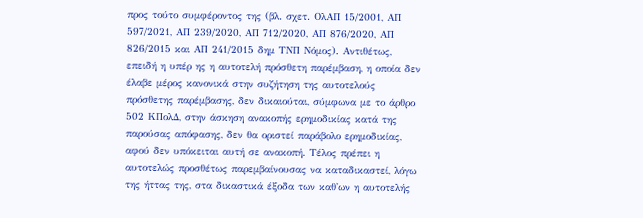προς τούτο συμφέροντος της (βλ. σχετ. ΟλΑΠ 15/2001, ΑΠ 597/2021, ΑΠ 239/2020, ΑΠ 712/2020, ΑΠ 876/2020, ΑΠ 826/2015 και ΑΠ 241/2015 δημ ΤΝΠ Νόμος). Αντιθέτως, επειδή η υπέρ ης η αυτοτελή πρόσθετη παρέμβαση, η οποία δεν έλαβε μέρος κανονικά στην συζήτηση της αυτοτελούς πρόσθετης παρέμβασης, δεν δικαιούται, σύμφωνα με το άρθρο 502 ΚΠολΔ, στην άσκηση ανακοπής ερημοδικίας κατά της παρούσας απόφασης, δεν θα οριστεί παράβολο ερημοδικίας, αφού δεν υπόκειται αυτή σε ανακοπή. Τέλος πρέπει η αυτοτελώς προσθέτως παρεμβαίνουσας να καταδικαστεί, λόγω της ήττας της, στα δικαστικά έξοδα των καθ'ων η αυτοτελής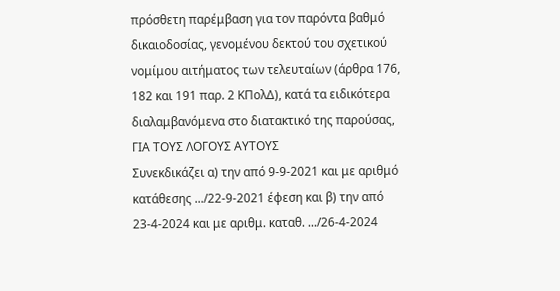πρόσθετη παρέμβαση για τον παρόντα βαθμό δικαιοδοσίας, γενομένου δεκτού του σχετικού νομίμου αιτήματος των τελευταίων (άρθρα 176, 182 και 191 παρ. 2 ΚΠολΔ), κατά τα ειδικότερα διαλαμβανόμενα στο διατακτικό της παρούσας,
ΓΙΑ ΤΟΥΣ ΛΟΓΟΥΣ ΑΥΤΟΥΣ
Συνεκδικάζει α) την από 9-9-2021 και με αριθμό κατάθεσης .../22-9-2021 έφεση και β) την από 23-4-2024 και με αριθμ. καταθ. .../26-4-2024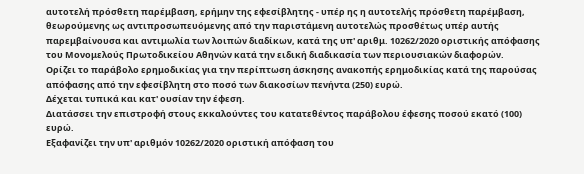αυτοτελή πρόσθετη παρέμβαση, ερήμην της εφεσίβλητης - υπέρ ης η αυτοτελής πρόσθετη παρέμβαση, θεωρούμενης ως αντιπροσωπευόμενης από την παριστάμενη αυτοτελώς προσθέτως υπέρ αυτής παρεμβαίνουσα και αντιμωλία των λοιπών διαδίκων, κατά της υπ' αριθμ. 10262/2020 οριστικής απόφασης του Μονομελούς Πρωτοδικείου Αθηνών κατά την ειδική διαδικασία των περιουσιακών διαφορών.
Ορίζει το παράβολο ερημοδικίας για την περίπτωση άσκησης ανακοπής ερημοδικίας κατά της παρούσας απόφασης από την εφεσίβλητη στο ποσό των διακοσίων πενήντα (250) ευρώ.
Δέχεται τυπικά και κατ' ουσίαν την έφεση.
Διατάσσει την επιστροφή στους εκκαλούντες του κατατεθέντος παράβολου έφεσης ποσού εκατό (100) ευρώ.
Εξαφανίζει την υπ' αριθμόν 10262/2020 οριστική απόφαση του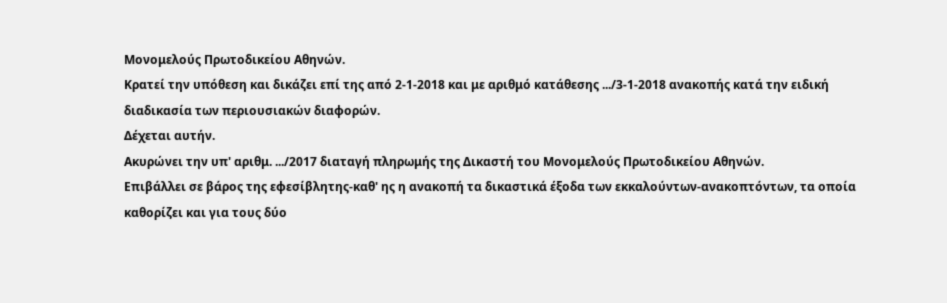Μονομελούς Πρωτοδικείου Αθηνών.
Κρατεί την υπόθεση και δικάζει επί της από 2-1-2018 και με αριθμό κατάθεσης .../3-1-2018 ανακοπής κατά την ειδική διαδικασία των περιουσιακών διαφορών.
Δέχεται αυτήν.
Ακυρώνει την υπ' αριθμ. .../2017 διαταγή πληρωμής της Δικαστή του Μονομελούς Πρωτοδικείου Αθηνών.
Επιβάλλει σε βάρος της εφεσίβλητης-καθ' ης η ανακοπή τα δικαστικά έξοδα των εκκαλούντων-ανακοπτόντων, τα οποία καθορίζει και για τους δύο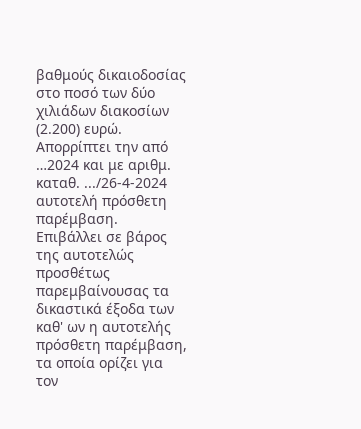βαθμούς δικαιοδοσίας στο ποσό των δύο χιλιάδων διακοσίων (2.200) ευρώ.
Απορρίπτει την από …2024 και με αριθμ. καταθ. .../26-4-2024 αυτοτελή πρόσθετη παρέμβαση.
Επιβάλλει σε βάρος της αυτοτελώς προσθέτως παρεμβαίνουσας τα δικαστικά έξοδα των καθ' ων η αυτοτελής πρόσθετη παρέμβαση, τα οποία ορίζει για τον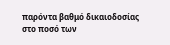παρόντα βαθμό δικαιοδοσίας στο ποσό των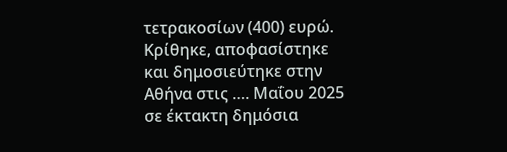τετρακοσίων (400) ευρώ.
Κρίθηκε, αποφασίστηκε και δημοσιεύτηκε στην Αθήνα στις …. Μαΐου 2025 σε έκτακτη δημόσια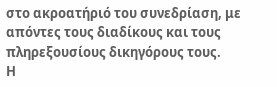στο ακροατήριό του συνεδρίαση, με απόντες τους διαδίκους και τους πληρεξουσίους δικηγόρους τους.
Η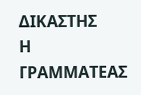ΔΙΚΑΣΤΗΣ
Η ΓΡΑΜΜΑΤΕΑΣ